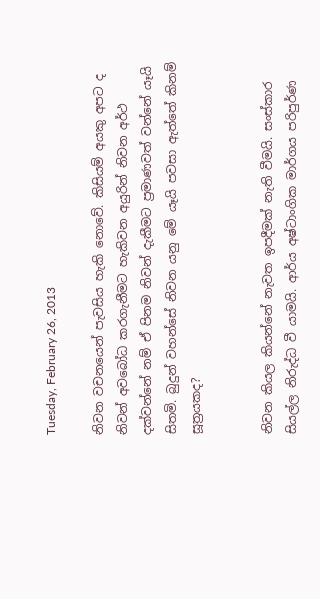Tuesday, February 26, 2013

නිවන වචනයෙන් පැවසිය හැකි නොවේ. කිසියම් අයකු අපට ද නිවන් අවබෝධ කරගැනීමට හැකිවන අයුරින් නිවන අර්ථ දක්‌වන්නේ නම් ඒ පිනම නිවන් දැකීමට ප්‍රමාණවත් වන්නේ යෑයි සිතමි. බුදුන් වහන්සේ නිවන යනු මේ යෑයි පවසා ඇත්තේ කිනම් සූත්‍රයකද?


නිවන කියල කියන්නේ නැවත ඉපදීමක් නැති වීමයි. සංස්කාර සියල්ල නිරුද්ධ වී යාමයි. ආර්ය අෂ්ටාංගික මාර්ගය පරිපුර්ණ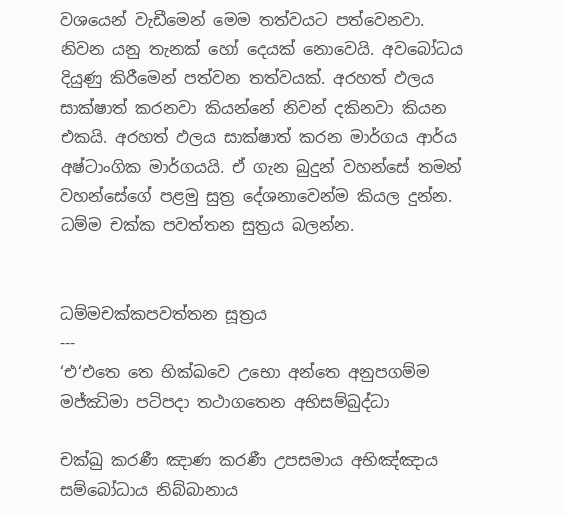වශයෙන් වැඩීමෙන් මෙම තත්වයට පත්වෙනවා. නිවන යනු තැනක් හෝ දෙයක් නොවෙයි. අවබෝධය දියුණු කිරීමෙන් පත්වන තත්වයක්. අරහත් ඵලය සාක්ෂාත් කරනවා කියන්නේ නිවන් දකිනවා කියන එකයි. අරහත් ඵලය සාක්ෂාත් කරන මාර්ගය ආර්ය අෂ්ටාංගික මාර්ගයයි. ඒ ගැන බුදුන් වහන්සේ තමන් වහන්සේගේ පළමු සුත්‍ර දේශනාවෙන්ම කියල දුන්න. ධම්ම චක්ක පවත්තන සුත්‍රය බලන්න.


ධම්මචක්කපවත්තන සූත්‍රය
---
‘එ‘එතෙ තෙ භික්ඛවෙ උභො අන්තෙ අනුපගම්ම මජ්ඣිමා පටිපදා තථාගතෙන අභිසම්බුද්ධා

චක්ඛු කරණී ඤාණ කරණී උපසමාය අභිඤ්ඤාය සම්බෝධාය නිබ්බානාය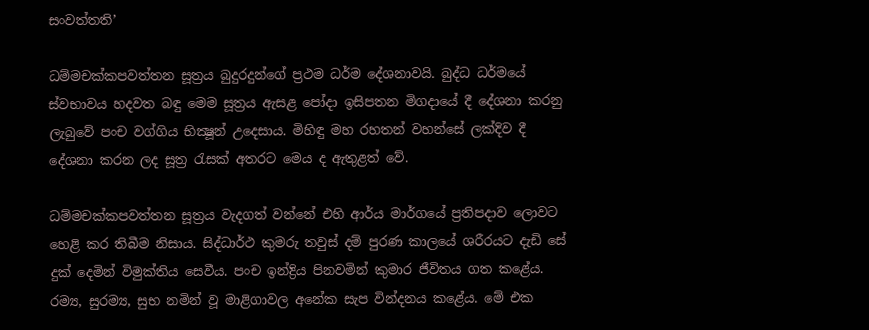සංවත්තති’

ධම්මචක්කපවත්තන සූත්‍රය බුදුරදුන්ගේ ප්‍රථම ධර්ම දේශනාවයි. බුද්ධ ධර්මයේ ස්වභාවය හදවත බඳු මෙම සූත්‍රය ඇසළ පෝදා ඉසිපතන මිගදායේ දී දේශනා කරනු ලැබුවේ පංච වග්ගිය භික්‍ෂූන් උදෙසාය. මිහිඳු මහ රහතන් වහන්සේ ලක්දිව දී දේශනා කරන ලද සූත්‍ර රැසක් අතරට මෙය ද ඇතුළත් වේ.

ධම්මචක්කපවත්තන සූත්‍රය වැදගත් වන්නේ එහි ආර්ය මාර්ගයේ ප්‍රතිපදාව ලොවට හෙළි කර තිබීම නිසාය. සිද්ධාර්ථ කුමරු තවුස් දම් පුරණ කාලයේ ශරීරයට දැඩි සේ දුක් දෙමින් විමුක්තිය සෙවීය. පංච ඉන්ද්‍රිය පිනවමින් කුමාර ජීවිතය ගත කළේය. රම්‍ය, සුරම්‍ය, සුභ නමින් වූ මාළිගාවල අනේක සැප වින්දනය කළේය. මේ එක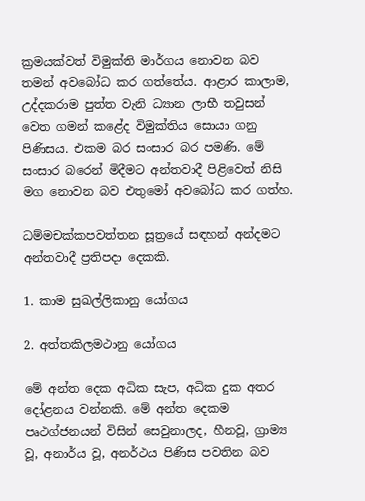ක්‍රමයක්වත් විමුක්ති මාර්ගය නොවන බව තමන් අවබෝධ කර ගත්තේය. ආළාර කාලාම, උද්දකරාම පුත්ත වැනි ධ්‍යාන ලාභී තවුසන් වෙත ගමන් කළේද විමුක්තිය සොයා ගනු පිණිසය. එකම බර සංසාර බර පමණි. මේ සංසාර බරෙන් මිදීමට අන්තවාදී පිළිවෙත් නිසි මග නොවන බව එතුමෝ අවබෝධ කර ගත්හ.

ධම්මචක්කපවත්තන සූත්‍රයේ සඳහන් අන්දමට අන්තවාදී ප්‍රතිපදා දෙකකි.

1. කාම සුඛල්ලිකානු යෝගය

2. අත්තකිලමථානු යෝගය

මේ අන්ත දෙක අධික සැප, අධික දුක අතර දෝළනය වන්නකි. මේ අන්ත දෙකම පෘථග්ජනයන් විසින් සෙවුනාලද, හීනවූ, ග්‍රාම්‍ය වූ, අනාර්ය වූ, අනර්ථය පිණිස පවතින බව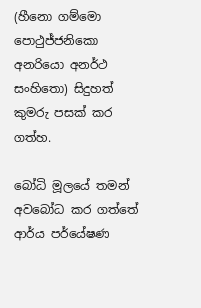(හීනො ගම්මො පොථුජ්ජනිකො අනරියො අනර්ථ සංහිතො) සිදුහත් කුමරු පසක් කර ගත්හ.

බෝධි මූලයේ තමන් අවබෝධ කර ගත්තේ ආර්ය පර්යේෂණ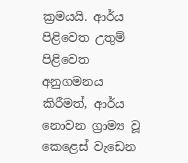ක්‍රමයයි. ආර්ය පිළිවෙත උතුම් පිළිවෙත අනුගමනය කිරීමත්, ආර්ය නොවන ග්‍රාම්‍ය වූ කෙළෙස් වැඩෙන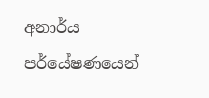අනාර්ය පර්යේෂණයෙන්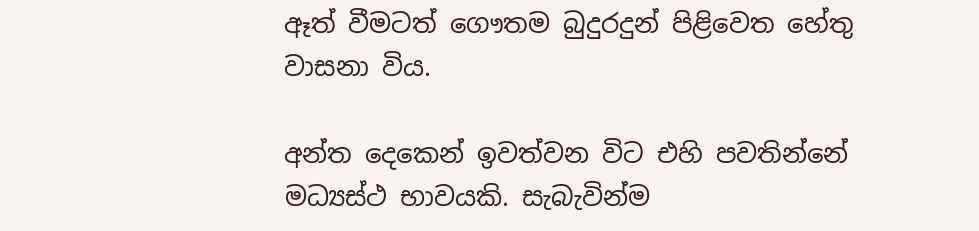ඈත් වීමටත් ගෞතම බුදුරදුන් පිළිවෙත හේතු වාසනා විය.

අන්ත දෙකෙන් ඉවත්වන විට එහි පවතින්නේ මධ්‍යස්ථ භාවයකි. සැබැවින්ම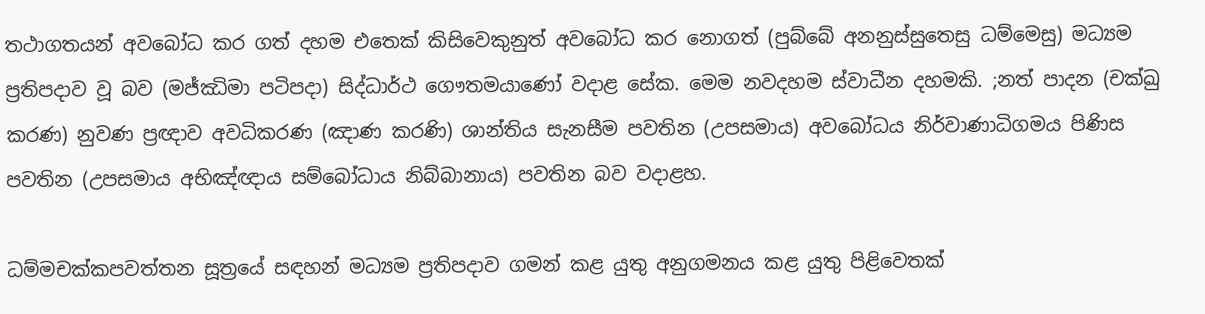තථාගතයන් අවබෝධ කර ගත් දහම එතෙක් කිසිවෙකුනුත් අවබෝධ කර නොගත් (පුබ්බේ අනනුස්සුතෙසු ධම්මෙසු) මධ්‍යම ප්‍රතිපදාව වූ බව (මජ්ඣිමා පටිපදා) සිද්ධාර්ථ ගෞතමයාණෝ වදාළ සේක. මෙම නවදහම ස්වාධීන දහමකි. ;නත් පාදන (චක්ඛු කරණ) නුවණ ප්‍රඥාව අවධිකරණ (ඤාණ කරණි) ශාන්තිය සැනසීම පවතින (උපසමාය) අවබෝධය නිර්වාණාධිගමය පිණිස පවතින (උපසමාය අභිඤ්ඥාය සම්බෝධාය නිබ්බානාය) පවතින බව වදාළහ.

ධම්මචක්කපවත්තන සූත්‍රයේ සඳහන් මධ්‍යම ප්‍රතිපදාව ගමන් කළ යුතු අනුගමනය කළ යුතු පිළිවෙතක්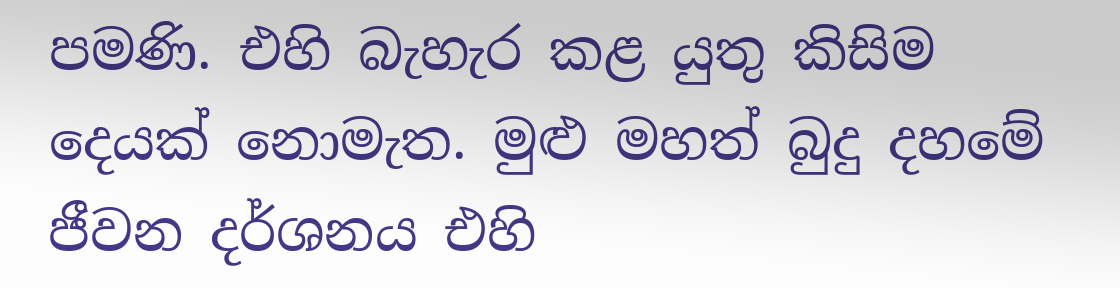පමණි. එහි බැහැර කළ යුතු කිසිම දෙයක් නොමැත. මුළු මහත් බුදු දහමේ ජීවන දර්ශනය එහි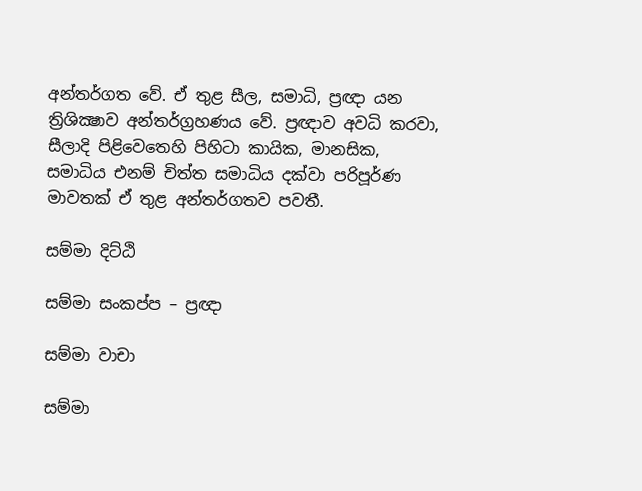අන්තර්ගත වේ. ඒ තුළ සීල, සමාධි, ප්‍රඥා යන ත්‍රිශික්‍ෂාව අන්තර්ග්‍රහණය වේ. ප්‍රඥාව අවධි කරවා, සීලාදි පිළිවෙතෙහි පිහිටා කායික, මානසික, සමාධිය එනම් චිත්ත සමාධිය දක්වා පරිපූර්ණ මාවතක් ඒ තුළ අන්තර්ගතව පවතී.

සම්මා දිට්ඨි

සම්මා සංකප්ප – ප්‍රඥා

සම්මා වාචා

සම්මා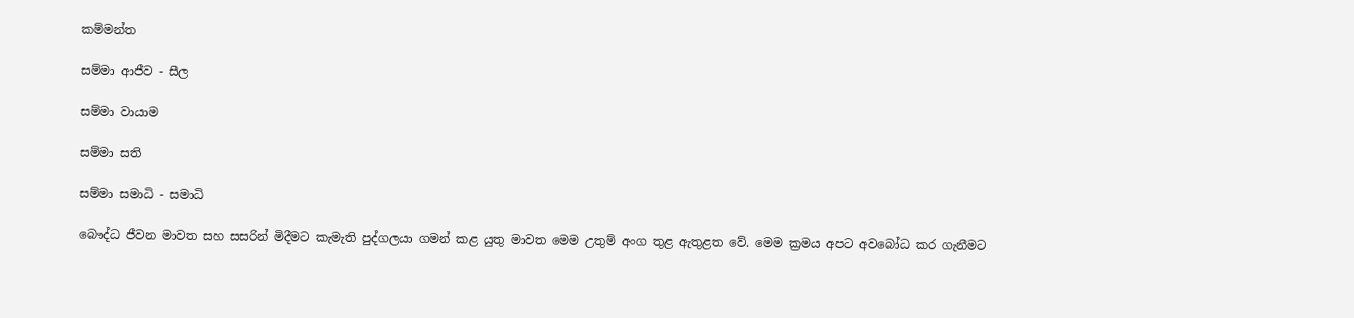කම්මන්ත

සම්මා ආජීව - සීල

සම්මා වායාම

සම්මා සති

සම්මා සමාධි - සමාධි

බෞද්ධ ජීවන මාවත සහ සසරින් මිදීමට කැමැති පුද්ගලයා ගමන් කළ යුතු මාවත මෙම උතුම් අංග තුළ ඇතුළත වේ. මෙම ක්‍රමය අපට අවබෝධ කර ගැනීමට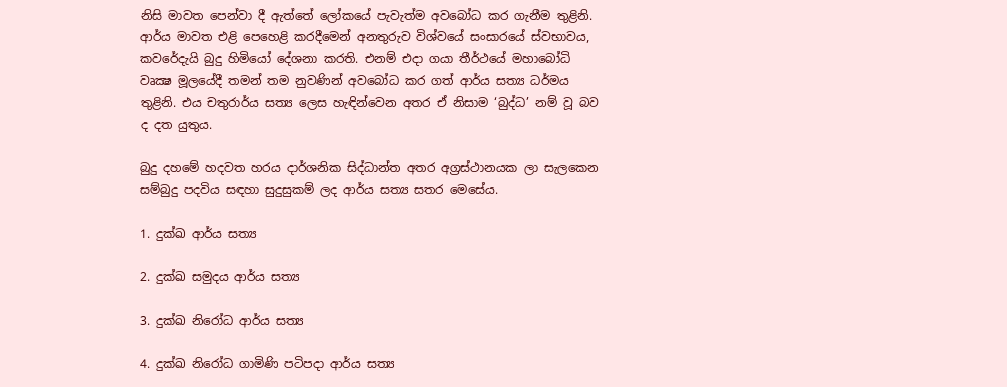නිසි මාවත පෙන්වා දී ඇත්තේ ලෝකයේ පැවැත්ම අවබෝධ කර ගැනීම තුළිනි. ආර්ය මාවත එළි පෙහෙළි කරදීමෙන් අනතුරුව විශ්වයේ සංසාරයේ ස්වභාවය, කවරේදැයි බුදු හිමියෝ දේශනා කරති. එනම් එදා ගයා තීර්ථයේ මහාබෝධි වෘක්‍ෂ මූලයේදී තමන් තම නුවණින් අවබෝධ කර ගත් ආර්ය සත්‍ය ධර්මය තුළිනි. එය චතුරාර්ය සත්‍ය ලෙස හැඳින්වෙන අතර ඒ නිසාම ‘බුද්ධ’ නම් වූ බව ද දත යුතුය.

බුදු දහමේ හදවත හරය දාර්ශනික සිද්ධාන්ත අතර අග්‍රස්ථානයක ලා සැලකෙන සම්බුදු පදවිය සඳහා සුදුසුකම් ලද ආර්ය සත්‍ය සතර මෙසේය.

1. දුක්ඛ ආර්ය සත්‍ය

2. දුක්ඛ සමුදය ආර්ය සත්‍ය

3. දුක්ඛ නිරෝධ ආර්ය සත්‍ය

4. දුක්ඛ නිරෝධ ගාමිණි පටිපදා ආර්ය සත්‍ය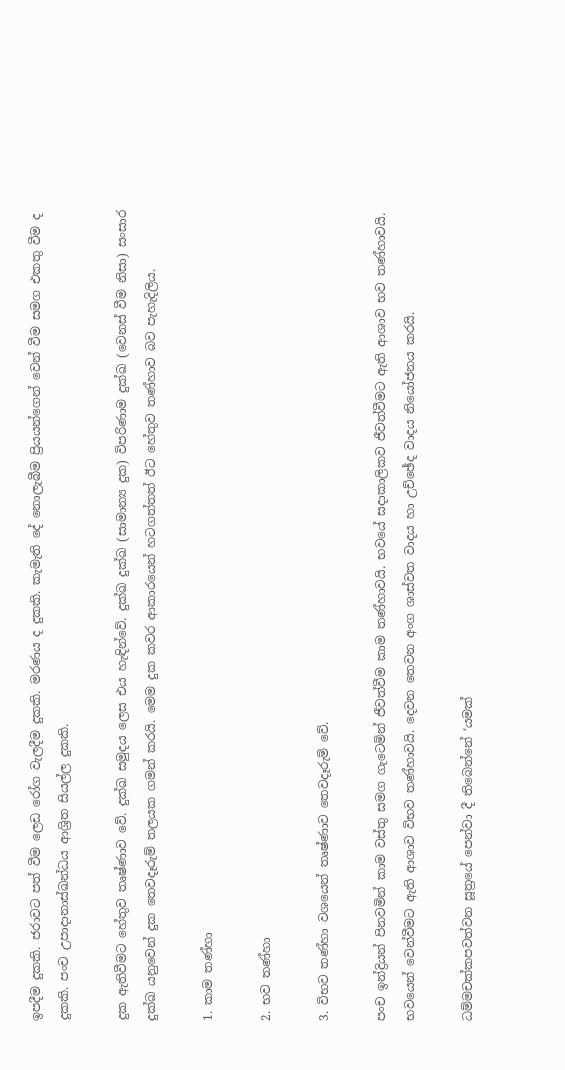ඉපදීම දුකකි. ජරාවට පත් වීම ලෙඩ රෝග වැලදීම දුකකි. මරණය ද දුකකි. කැමැති දේ නොලැබීම ප්‍රියයන්ගෙන් වෙන් වීම සමග එකතු වීම ද දුකකි. පංච උපාදානාස්ඛන්ධය ආශ්‍රිත සියල්ල දුකකි.

දුක ඇතිවීමට හේතුව තෘෂ්ණාව වේ. දුක්ඛ සමුදය ලෙස එය හැඳින්වේ. දුක්ඛ දුක්ඛ (සාමාන්‍ය දුක) විපරිණාම දුක්ඛ (වෙනස් වීම නිසා) සංසාර දුක්ඛ යනුවෙන් දුක තෙවදෑරුම් තලයක ගමන් කරයි. මෙම දුක කවර ආකාරයෙන් හටගත්තත් ඊට හේතුව තණ්හාව බව පැහැදිලිය.

1. කාම තණ්හා

2. භව තණ්හා

3. විභව තණ්හා වශයෙන් තෘෂ්ණාව තෙවදෑරුම් වේ.

පංච ඉන්ද්‍රියන් පිනවමින් කාම වස්තු සමග ගැටෙමින් ජීවත්වීම කාම තණ්හාවයි. භවයේ සදාකාලිකව ජීවත්වීමට ඇති ආශාව භව තණ්හාවයි. භවයෙන් වෙන්වීමට ඇති ආශාව විභව තණ්හාවයි. දෙවන තෙවන අංග ශාස්වත වාදය හා උච්ඡේද වාදය නියෝජනය කරයි.

ධම්මචක්කපවත්වන සූත්‍රයේ පෙන්වා දී තිබෙන්නේ ‘යමක්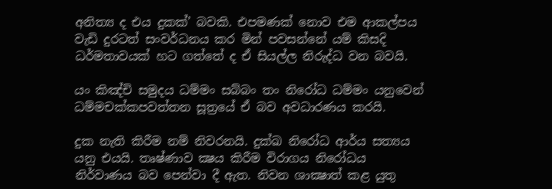අනිත්‍ය ද එය දුකක්’ බවකි. එපමණක් නොව එම ආකල්පය වැඩි දුරටත් සංවර්ධනය කර මින් පවසන්නේ යම් කිසදි ධර්මතාවයක් හට ගත්තේ ද ඒ සියල්ල නිරුද්ධ වන බවයි.

යං කිඤ්චි සමුදය ධම්මං සබ්බං තං නිරෝධ ධම්මං යනුවෙන් ධම්මචක්කපවත්තන සූත්‍රයේ ඒ බව අවධාරණය කරයි.

දුක නැති කිරීම නම් නිවරනයි. දුක්ඛ නිරෝධ ආර්ය සත්‍යය යනු එයයි. තෘෂ්ණාව ක්‍ෂය කිරීම විරාගය නිරෝධය නිර්වාණය බව පෙන්වා දී ඇත. නිවන ශාක්‍ෂාත් කළ යුතු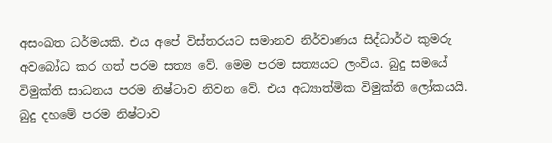අසංඛත ධර්මයකි. එය අපේ විස්තරයට සමානව නිර්වාණය සිද්ධාර්ථ කුමරු අවබෝධ කර ගත් පරම සත්‍ය වේ. මෙම පරම සත්‍යයට ලංවිය. බුදු සමයේ විමුක්ති සාධනය පරම නිෂ්ටාව නිවන වේ. එය අධ්‍යාත්මික විමුක්ති ලෝකයයි. බුදු දහමේ පරම නිෂ්ටාව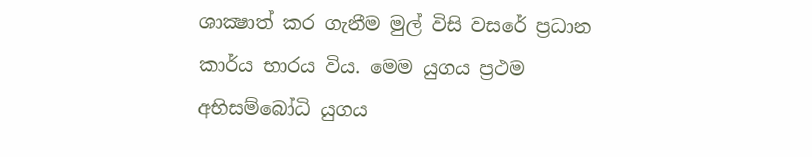ශාක්‍ෂාත් කර ගැනීම මුල් විසි වසරේ ප්‍රධාන කාර්ය භාරය විය. මෙම යුගය ප්‍රථම අභිසම්බෝධි යුගය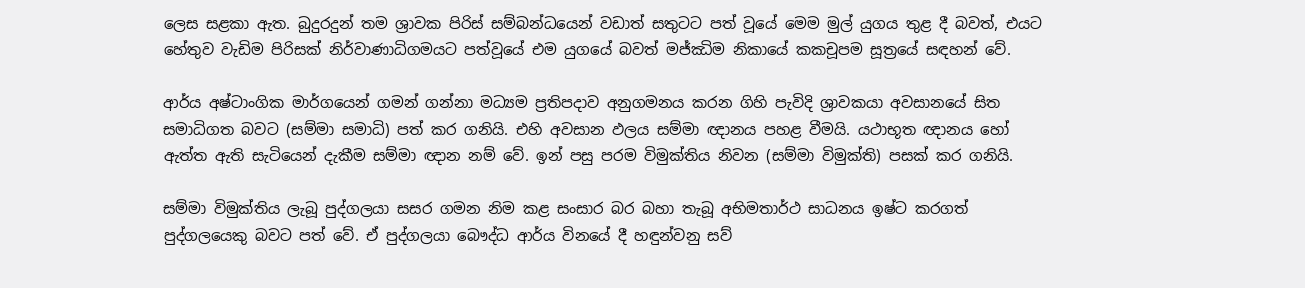ලෙස සළකා ඇත. බුදුරදුන් තම ශ්‍රාවක පිරිස් සම්බන්ධයෙන් වඩාත් සතුටට පත් වූයේ මෙම මුල් යුගය තුළ දී බවත්, එයට හේතුව වැඩිම පිරිසක් නිර්වාණාධිගමයට පත්වූයේ එම යුගයේ බවත් මජ්ඣිම නිකායේ කකචූපම සූත්‍රයේ සඳහන් වේ.

ආර්ය අෂ්ටාංගික මාර්ගයෙන් ගමන් ගන්නා මධ්‍යම ප්‍රතිපදාව අනුගමනය කරන ගිහි පැවිදි ශ්‍රාවකයා අවසානයේ සිත සමාධිගත බවට (සම්මා සමාධි) පත් කර ගනියි. එහි අවසාන ඵලය සම්මා ඥානය පහළ වීමයි. යථාභූත ඥානය හෝ ඇත්ත ඇති සැටියෙන් දැකීම සම්මා ඥාන නම් වේ. ඉන් පසු පරම විමුක්තිය නිවන (සම්මා විමුක්ති) පසක් කර ගනියි.

සම්මා විමුක්තිය ලැබූ පුද්ගලයා සසර ගමන නිම කළ සංසාර බර බහා තැබූ අභිමතාර්ථ සාධනය ඉෂ්ට කරගත් පුද්ගලයෙකු බවට පත් වේ. ඒ පුද්ගලයා බෞද්ධ ආර්ය විනයේ දී හඳුන්වනු සව්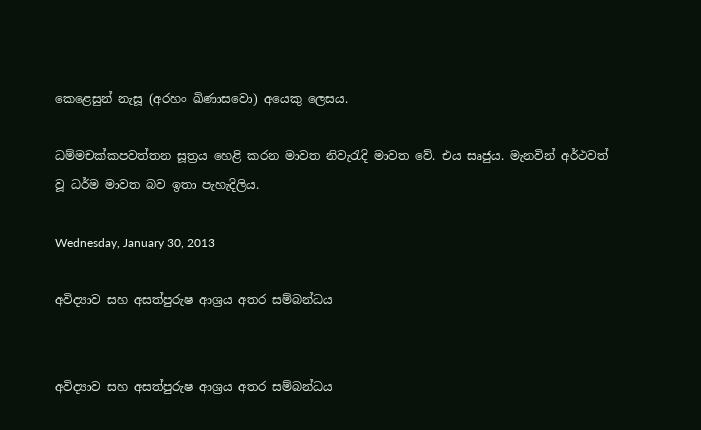කෙළෙසුන් නැසූ (අරහං ඛිණාසවො) අයෙකු ලෙසය.

ධම්මචක්කපවත්තන සූත්‍රය හෙළි කරන මාවත නිවැරැදි මාවත වේ. එය සෘජුය. මැනවින් අර්ථවත් වූ ධර්ම මාවත බව ඉතා පැහැදිලිය.

Wednesday, January 30, 2013

අවිද්‍යාව සහ අසත්පුරුෂ ආශ්‍රය අතර සම්බන්ධය


අවිද්‍යාව සහ අසත්පුරුෂ ආශ්‍රය අතර සම්බන්ධය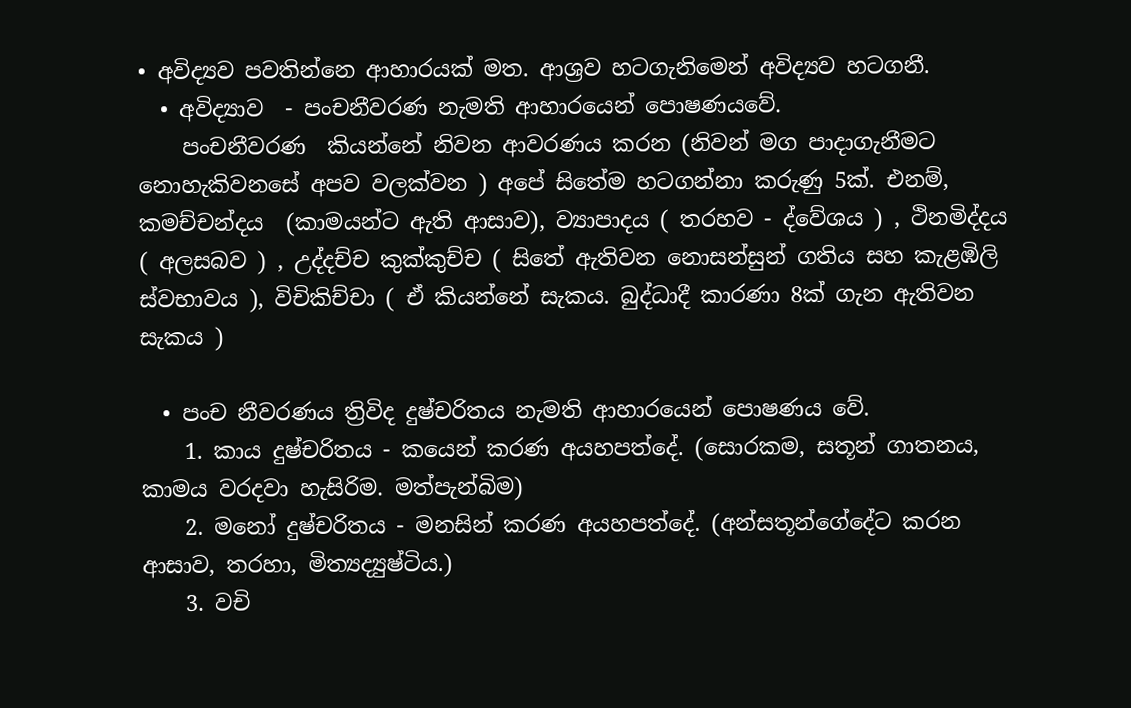• අවිද්‍යව පවතින්නෙ ආහාරයක් මත. ආශ්‍රව හටගැනිමෙන් අවිද්‍යව හටගනී.
  • අවිද්‍යාව  - පංචනීවරණ නැමති ආහාරයෙන් පොෂණයවේ.
    පංචනීවරණ  කියන්නේ නිවන ආවරණය කරන (නිවන් මග පාදාගැනීමට නොහැකිවනසේ අපව වලක්වන ) අපේ සිතේම හටගන්නා කරුණු 5ක්. එනම්, කමච්චන්දය  (කාමයන්ට ඇති ආසාව), ව්‍යාපාදය ( තරහව - ද්වේශය ) , ථිනමිද්දය ( අලසබව ) , උද්දච්ච කුක්කුච්ච ( සිතේ ඇතිවන නොසන්සුන් ගතිය සහ කැළඹිලි ස්වභාවය ), විචිකිච්චා ( ඒ කියන්නේ සැකය. බුද්ධාදී කාරණා 8ක් ගැන ඇතිවන සැකය )

  • පංච නීවරණය ත්‍රිවිද දුෂ්චරිතය නැමති ආහාරයෙන් පොෂණය වේ.
    1. කාය දුෂ්චරිතය - කයෙන් කරණ අයහපත්දේ. (සොරකම, සතූන් ගාතනය, කාමය වරදවා හැසිරිම. මත්පැන්බිම)
    2. මනෝ දුෂ්චරිතය - මනසින් කරණ අයහපත්දේ. (අන්සතූන්ගේදේට කරන ආසාව, තරහා, මිත්‍යද්‍යුෂ්ටිය.)
    3. වචි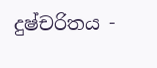දුෂ්චරිතය -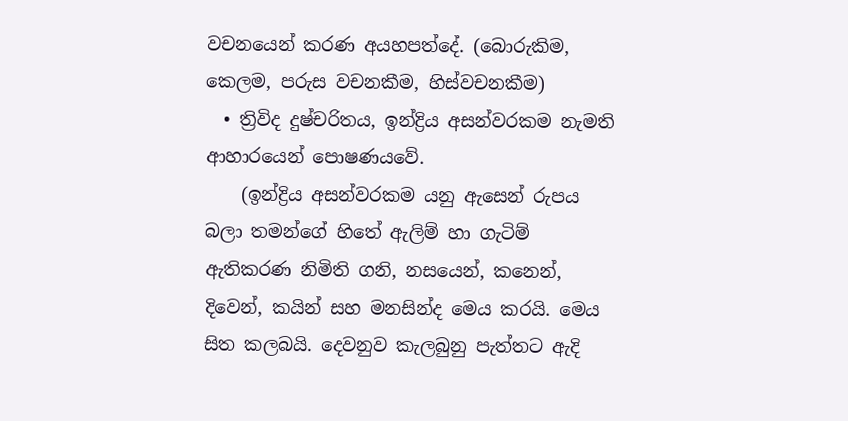වචනයෙන් කරණ අයහපත්දේ. (බොරුකිම, කෙලම, පරුස වචනකීම, හිස්වචනකීම)
  • ත්‍රිවිද දුෂ්චරිතය, ඉන්ද්‍රිය අසන්වරකම නැමති ආහාරයෙන් පොෂණයවේ.
    (ඉන්ද්‍රිය අසන්වරකම යනු ඇසෙන් රුපය බලා තමන්ගේ හිතේ ඇලිම් හා ගැටිම් ඇතිකරණ නිමිති ගනි, නසයෙන්, කනෙන්, දිවෙන්, කයින් සහ මනසින්ද මෙය කරයි. මෙය සිත කලබයි. දෙවනුව කැලබුනු පැත්තට ඇදි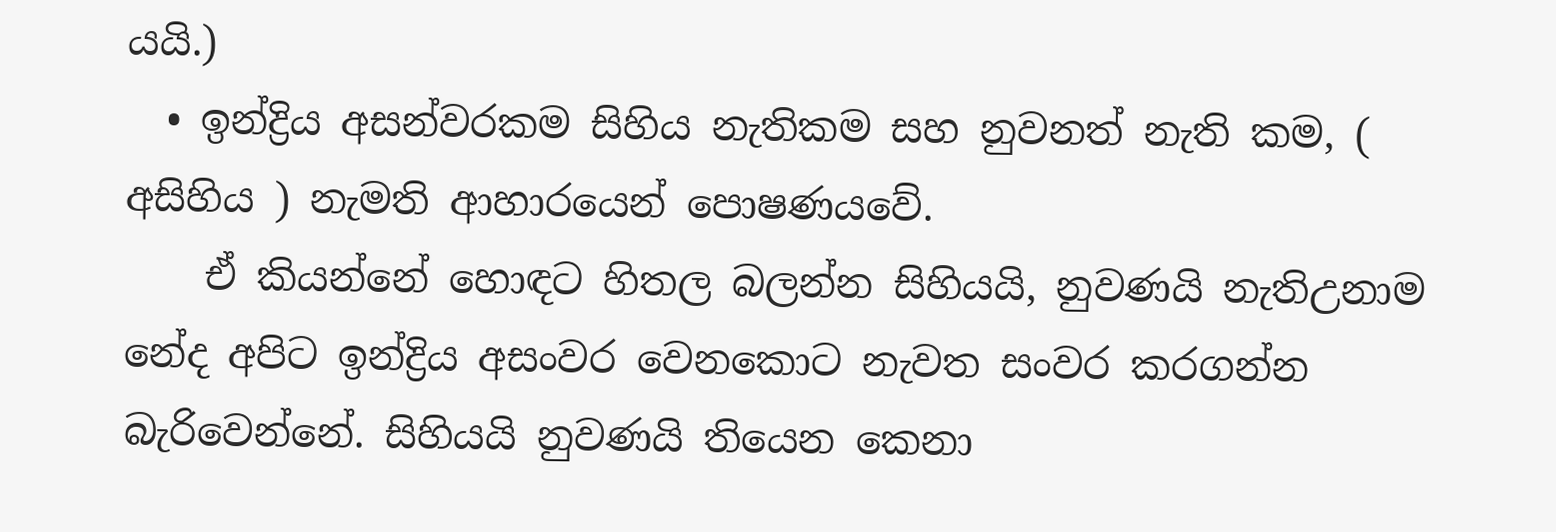යයි.)
  • ඉන්ද්‍රිය අසන්වරකම සිහිය නැතිකම සහ නුවනත් නැති කම, ( අසිහිය ) නැමති ආහාරයෙන් පොෂණයවේ.
    ඒ කියන්නේ හොඳට හිතල බලන්න සිහියයි, නුවණයි නැතිඋනාම නේද අපිට ඉන්ද්‍රිය අසංවර වෙනකොට නැවත සංවර කරගන්න බැරිවෙන්නේ. සිහියයි නුවණයි තියෙන කෙනා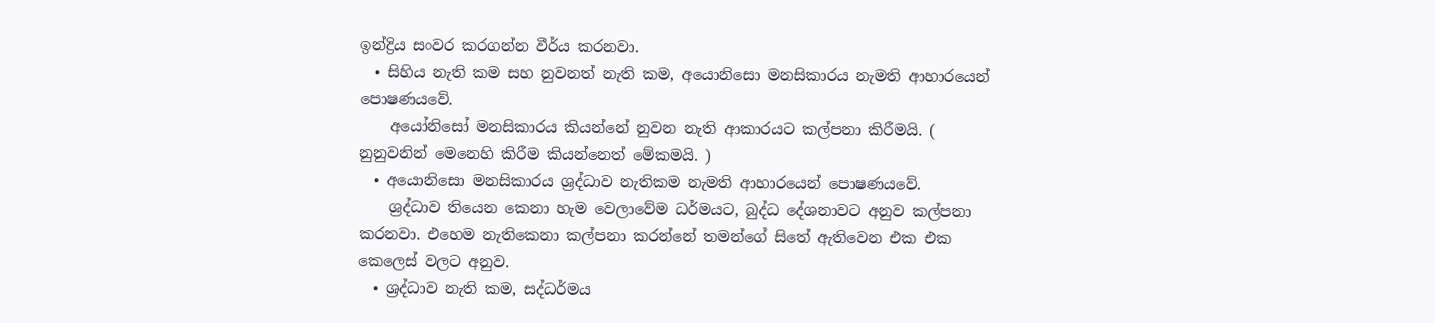ඉන්ද්‍රිය සංවර කරගන්න වීර්ය කරනවා.
  • සිහිය නැති කම සහ නුවනත් නැති කම, අයොනිසො මනසිකාරය නැමති ආහාරයෙන් පොෂණයවේ.
    අයෝනිසෝ මනසිකාරය කියන්නේ නුවන නැති ආකාරයට කල්පනා කිරීමයි. ( නුනුවනින් මෙනෙහි කිරීම කියන්නෙත් මේකමයි. )
  • අයොනිසො මනසිකාරය ශ්‍රද්ධාව නැතිකම නැමති ආහාරයෙන් පොෂණයවේ.
    ශ්‍රද්ධාව තියෙන කෙනා හැම වෙලාවේම ධර්මයට, බුද්ධ දේශනාවට අනුව කල්පනා කරනවා. එහෙම නැතිකෙනා කල්පනා කරන්නේ තමන්ගේ සිතේ ඇතිවෙන එක එක කෙලෙස් වලට අනුව.
  • ශ්‍රද්ධාව නැති කම, සද්ධර්මය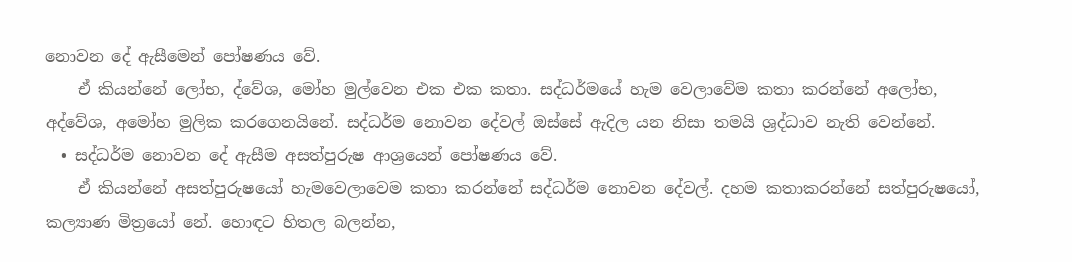නොවන දේ ඇසීමෙන් පෝෂණය වේ.
    ඒ කියන්නේ ලෝභ, ද්වේශ, මෝහ මුල්වෙන එක එක කතා. සද්ධර්මයේ හැම වෙලාවේම කතා කරන්නේ අලෝභ, අද්වේශ, අමෝහ මුලික කරගෙනයිනේ. සද්ධර්ම නොවන දේවල් ඔස්සේ ඇදිල යන නිසා තමයි ශ්‍රද්ධාව නැති වෙන්නේ.
  • සද්ධර්ම නොවන දේ ඇසීම අසත්පුරුෂ ආශ්‍රයෙන් පෝෂණය වේ.
    ඒ කියන්නේ අසත්පුරුෂයෝ හැමවෙලාවෙම කතා කරන්නේ සද්ධර්ම නොවන දේවල්. දහම කතාකරන්නේ සත්පුරුෂයෝ, කල්‍යාණ මිත්‍රයෝ නේ. හොඳට හිතල බලන්න,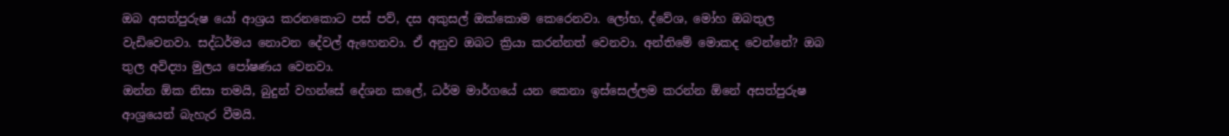ඔබ අසත්පුරුෂ යෝ ආශ්‍රය කරනකොට පස් පව්, දස අකුසල් ඔක්කොම කෙරෙනවා. ලෝභ, ද්වේශ, මෝහ ඔබතුල වැඩිවෙනවා. සද්ධර්මය නොවන දේවල් ඇහෙනවා. ඒ අනුව ඔබට ක්‍රියා කරන්නත් වෙනවා. අන්තිමේ මොකද වෙන්නේ? ඔබ තුල අවිද්‍යා මුලය පෝෂණය වෙනවා.
ඔන්න ඕක නිසා තමයි, බුදුන් වහන්සේ දේශන කලේ, ධර්ම මාර්ගයේ යන කෙනා ඉස්සෙල්ලම කරන්න ඕනේ අසත්පුරුෂ ආශ්‍රයෙන් බැහැර වීමයි.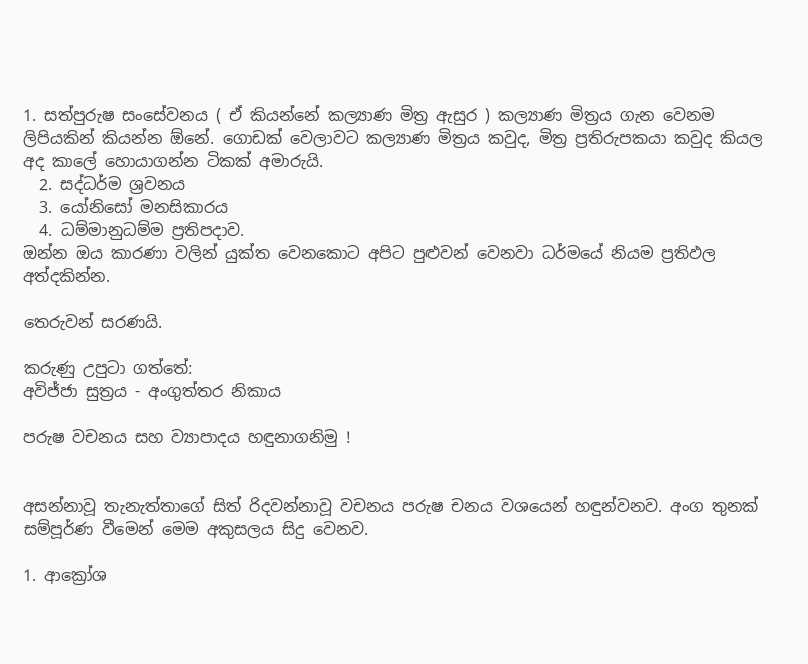1. සත්පුරුෂ සංසේවනය ( ඒ කියන්නේ කල්‍යාණ මිත්‍ර ඇසුර ) කල්‍යාණ මිත්‍රය ගැන වෙනම ලිපියකින් කියන්න ඕනේ. ගොඩක් වෙලාවට කල්‍යාණ මිත්‍රය කවුද, මිත්‍ර ප්‍රතිරුපකයා කවුද කියල අද කාලේ හොයාගන්න ටිකක් අමාරුයි.
  2. සද්ධර්ම ශ්‍රවනය
  3. යෝනිසෝ මනසිකාරය
  4. ධම්මානුධම්ම ප්‍රතිපදාව.
ඔන්න ඔය කාරණා වලින් යුක්ත වෙනකොට අපිට පුළුවන් වෙනවා ධර්මයේ නියම ප්‍රතිඵල අත්දකින්න.

තෙරුවන් සරණයි.

කරුණු උපුටා ගත්තේ:
අවිජ්ජා සුත්‍රය - අංගුත්තර නිකාය

පරුෂ වචනය සහ ව්‍යාපාදය හඳුනාගනිමු !


අසන්නාවූ තැනැත්තාගේ සිත් රිදවන්නාවූ වචනය පරුෂ චනය වශයෙන් හඳුන්වනව. අංග තුනක් සම්පූර්ණ වීමෙන් මෙම අකුසලය සිදු වෙනව.

1. ආක්‍රෝශ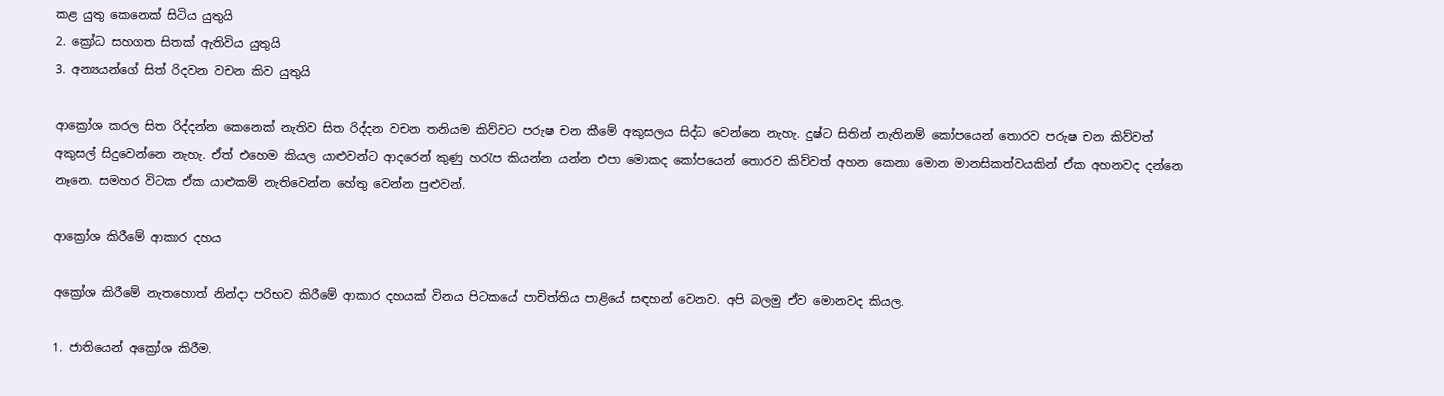කළ යුතු කෙනෙක් සිටිය යුතුයි
2. ක්‍රෝධ සහගත සිතක් ඇතිවිය යුතුයි
3. අන්‍යයන්ගේ සිත් රිදවන වචන කිව යුතුයි

ආක්‍රෝශ කරල සිත රිද්දන්න කෙනෙක් නැතිව සිත රිද්දන වචන තනියම කිව්වට පරුෂ චන කීමේ අකුසලය සිද්ධ වෙන්නෙ නැහැ. දුෂ්ට සිතින් නැතිනම් කෝපයෙන් තොරව පරුෂ චන කිව්වත් අකුසල් සිදුවෙන්නෙ නැහැ. ඒත් ‍එහෙම කියල යාළුවන්ට ආදරෙන් කුණු හරැප කියන්න යන්න එපා මොකද කෝපයෙන් තොරව කිව්වත් අහන කෙනා මොන මානසිකත්වයකින් ඒක අහනවද දන්නෙ නෑනෙ. සමහර විටක ඒක යාළුකම් නැතිවෙන්න හේතු වෙන්න පුළුවන්.

ආක්‍රෝශ කිරීමේ ආකාර දහය

අ‍ක්‍රෝශ කිරී‍මේ නැතහොත් නින්දා පරිභව කිරීමේ ආකාර දහයක් විනය පිටකයේ පාචිත්තිය පාළියේ සඳහන් වෙනව. අපි බලමු ඒව මොනවද කියල.

1. ජාතියෙන් අක්‍රෝශ කිරීම.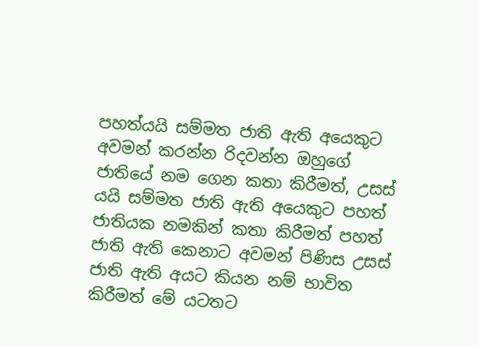පහත්යයි සම්මත ජාති ඇති අයෙකුට අවමන් කරන්න රිදවන්න ඔහුගේ ජාතියේ නම ගෙන කතා කිරීමත්, උසස් යයි සම්මත ජාති ඇති අයෙකුට පහත් ජාතියක නමකින් කතා කිරීමත් පහත් ජාති ඇති කෙනාට අවමන් පිණිස උසස් ජාති ඇති අයට කියන නම් භාවිත කිරීමත් මේ යටතට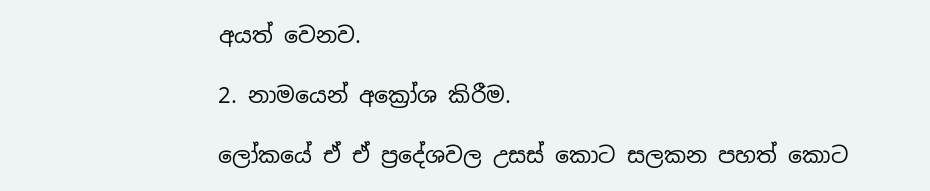අයත් වෙනව.

2. නාමයෙන් අක්‍රෝශ කිරීම.

ලෝකයේ ඒ ඒ ප්‍රදේශවල උසස් කොට සලකන පහත් කොට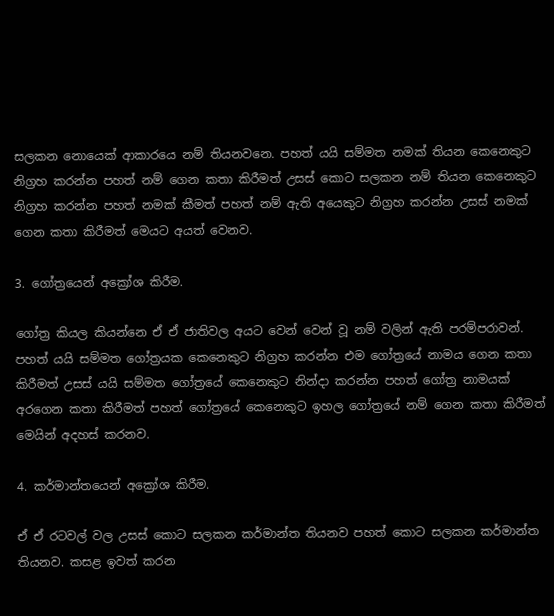සලකන නොයෙක් ආකාරයෙ නම් තියනවනෙ. පහත් යයි සම්මත නමක් ති‍යන කෙනෙකුට නිග්‍රහ කරන්න පහත් නම් ගෙන කතා කිරීමත් උසස් කොට සලකන නම් තියන කෙනෙකුට නිග්‍රහ කරන්න පහත් නමක් කීමත් පහත් නම් ඇති අයෙකුට නිග්‍රහ කරන්න උසස් නමක් ගෙන කතා කිරීමත් මෙයට අයත් වෙනව.

3. ගෝත්‍රයෙන් අක්‍රෝශ කිරීම.

ගෝත්‍ර කියල කියන්නෙ ඒ ඒ ජාතිවල අයට වෙන් වෙන් වූ නම් වලින් ඇති පරම්පරාවන්. පහත් යයි සම්මත ගෝත්‍රයක කෙනෙකුට නිග්‍රහ කරන්න එම ගෝත්‍රයේ නාමය ගෙන කතා කිරීමත් උසස් යයි සම්මත ගෝත්‍රයේ කෙනෙකුට නින්දා කරන්න පහත් ගෝත්‍ර නාමයක් අරගෙන කතා කිරීමත් පහත් ගෝත්‍රයේ කෙනෙකුට ඉහල ගෝත්‍රයේ නම් ගෙන කතා කිරීමත් මෙයින් අදහස් කරනව.

4. කර්මාන්තයෙන් අක්‍රෝශ කිරීම.

ඒ ඒ රටවල් වල උසස් කොට සලකන කර්මාන්ත තියනව පහත් කොට සලකන කර්මාන්ත තියනව. කසළ ඉවත් කරන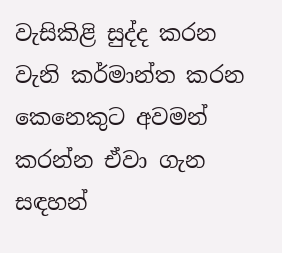වැසිකිළි සුද්ද කරන වැනි කර්මාන්ත කරන කෙනෙකුට අවමන් කරන්න ඒවා ගැන සඳහන්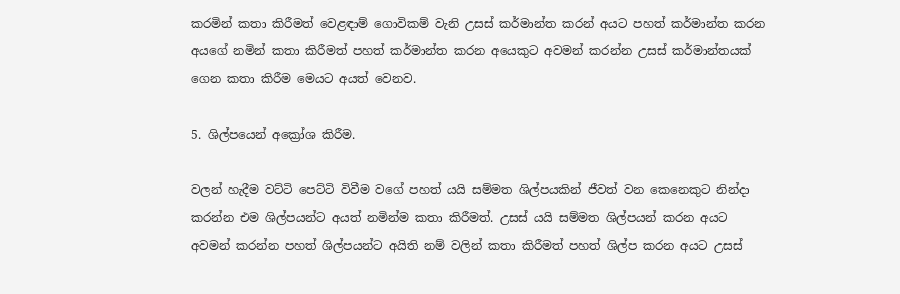කරමින් කතා කිරීමත් වෙළඳාම් ගොවිකම් වැනි උසස් කර්මාන්ත කරන් අයට පහත් කර්මාන්ත කරන අයගේ නමින් කතා කිරීමත් පහත් කර්මාන්ත කරන අයෙකුට අවමන් කරන්න උසස් කර්මාන්තයක් ගෙන කතා කිරීම මෙයට අයත් වෙනව.

5. ශිල්පයෙන් අක්‍රෝශ කිරීම.

වලන් හැදීම වට්ටි පෙට්ටි විවීම වගේ පහත් යයි සම්මත ශිල්පයකින් ජීවත් වන කෙනෙකුට නින්දා කරන්න එම ශිල්පයන්ට අයත් නමින්ම කතා කිරීමත්. උසස් යයි සම්මත ශිල්පයන් කරන අයට අවමන් කරන්න පහත් ශිල්පයන්ට අයිති නම් වලින් කතා කිරීමත් පහත් ශිල්ප කරන අයට උසස්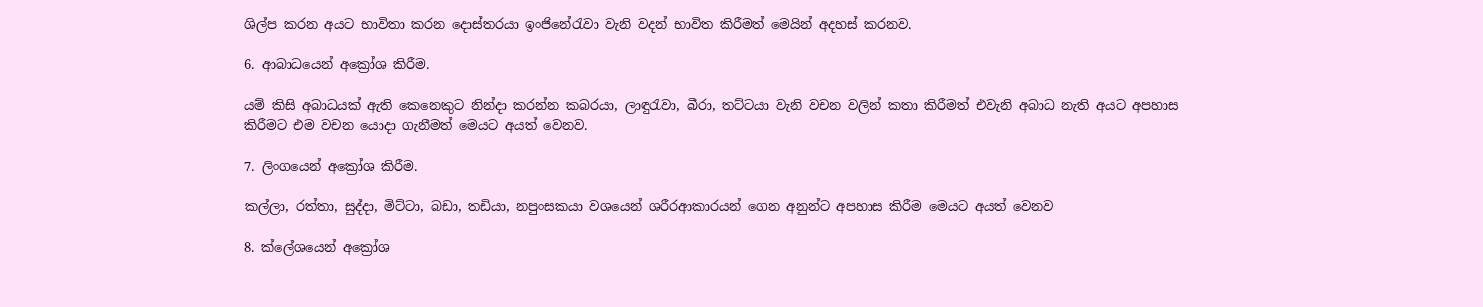ශිල්ප කරන අයට භාවිතා කරන දොස්තරයා ඉංජිනේරැවා වැනි වදන් භාවිත කිරීමත් මෙයින් අදහස් කරනව.

6. ආබාධයෙන් අක්‍රෝශ කිරීම.

යම් කිසි අබාධයක් ඇති කෙනෙකුට නින්දා කරන්න කබරයා, ලාඳුරැවා, බීරා, තට්ටයා වැනි වචන වලින් කතා කිරීමත් එවැනි අබාධ නැති අයට අපහාස කිරීමට එම වචන යොදා ගැනීමත් මෙයට අයත් වෙනව.

7. ලිංගයෙන් අක්‍රෝශ කිරීම.

කල්ලා, රත්තා, සුද්දා, මිට්ටා, බඩා, තඩියා, නපුංසකයා වශයෙන් ශරීරආකාරයන් ගෙන අනුන්ට අපහාස කිරීම මෙයට අයත් වෙනව

8. ක්ලේශයෙන් අක්‍රෝශ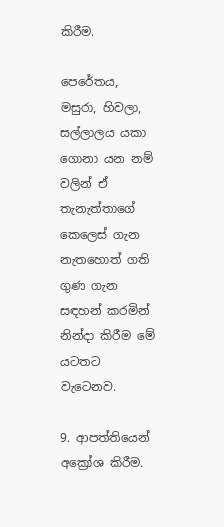කිරීම.

පෙරේතය, මසුරා, හිවලා, සල්ලාලය යකා ගොනා යන නම් වලින් ඒ තැනැත්තාගේ කෙලෙස් ගැන නැතහොත් ගති ගුණ ගැන සඳහන් කරමින් නින්දා කිරීම මේ යටතට වැටෙනව.

9. ආපත්තියෙන් අක්‍රෝශ කිරීම.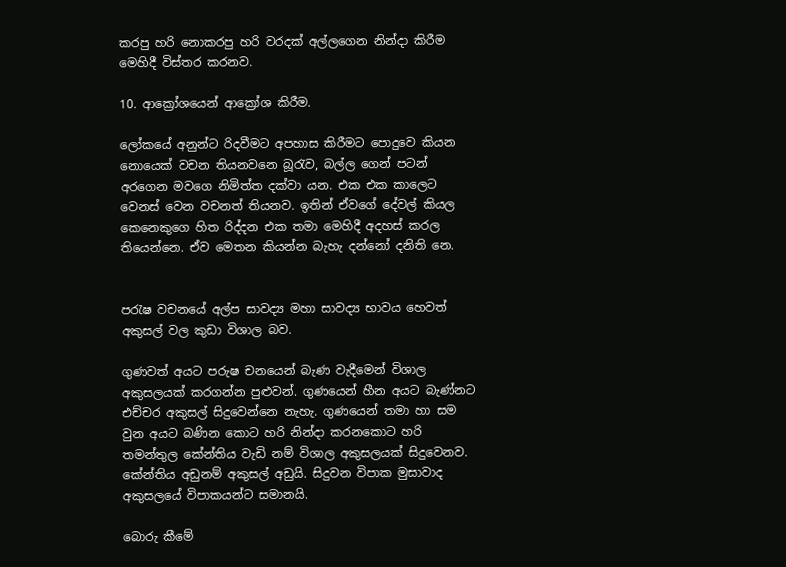කරපු හරි නොකරපු හරි වරදක් අල්ලගෙන නින්දා කිරීම මෙහිදී විස්තර කරනව.

10. ආක්‍රෝශයෙන් ආක්‍රෝශ කිරීම.

ලෝකයේ අනුන්ට රිදවීමට අපහාස කිරීමට පොදුවෙ කියන නොයෙක් වචන තියනවනෙ බූරැව, බල්ල ගෙන් පටන් අරගෙන මවගෙ නිමිත්ත දක්වා යන. එක එක කාලෙට වෙනස් වෙන වචනත් තියනව. ඉතින් ඒවගේ දේවල් කියල කෙනෙකුගෙ හිත රිද්දන එක තමා මෙහිදී අදහස් කරල තියෙන්නෙ. ඒව මෙතන කියන්න බැහැ දන්නෝ දනිති නෙ.


පරැෂ වච‍නයේ අල්ප සාවද්‍ය මහා සාවද්‍ය භාවය හෙවත් අකුසල් වල කුඩා විශාල බව.

ගුණවත් අයට පරුෂ චනයෙන් බැණ වැදීමෙන් විශාල අකුසලයක් කරගන්න පුළුවන්. ගුණයෙන් හීන අයට බැණ්නට එච්චර අකුසල් සිදුවෙන්නෙ නැහැ. ගුණයෙන් තමා හා සම වුන අයට බණින කොට හරි නින්දා කරනකොට හරි තමන්තුල කේන්තිය වැඩි නම් විශාල අකුසලයක් සිදුවෙනව. කේන්තිය අඩුනම් අකුසල් අඩුයි. සිදුවන විපාක මුසාවාද අකුසලයේ විපාකයන්ට සමානයි.

බොරු කීමේ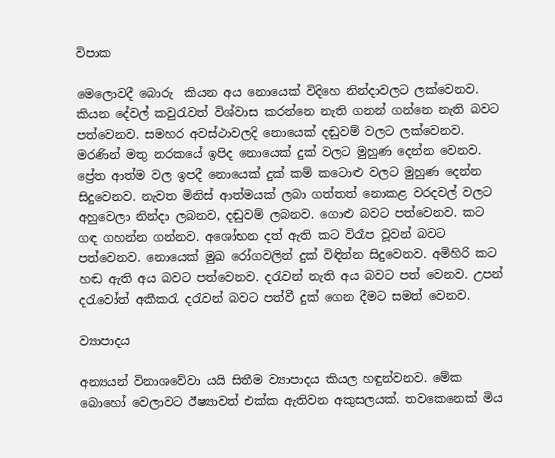විපාක

මෙලොවදී බොරු  කියන අය නොයෙක් විදිහෙ නින්දාවලට ලක්වෙනව. කියන දේවල් කවුරැවත් විශ්වාස කරන්නෙ නැති ගනන් ගන්නෙ නැති බවට පත්වෙනව. සමහර අවස්ථාවලදි නොයෙක් දඬුවම් වලට ලක්වෙනව. මරණින් මතු නර‍කයේ ඉපිද නොයෙක් දුක් වලට මුහුණ දෙන්න වෙනව. ප්‍රේත ආත්ම වල ඉපදී නොයෙක් දුක් කම් කටොළු වලට මුහුණ දෙන්න සිදුවෙනව. නැවත මිනිස් ආත්මයක් ලබා ගත්තත් නොකළ වරදවල් වලට අහුවෙලා නින්දා ලබනව, දඬුවම් ලබනව. ගොළු බවට පත්වෙනව. කට ගඳ ගහන්න ගන්නව. අශෝභන දත් ඇති කට විරෑප වූවන් බවට පත්වෙනව. නොයෙක් මුඛ රෝගවලින් දුක් විඳින්න සිදුවෙනව. අමිහිරි කට හඬ ඇති අය බවට පත්වෙනව. දරැවන් නැති අය බවට පත් වෙනව. උපන් දරැවෝත් අකීකරැ දරැවන් බවට පත්වී දුක් ගෙන දීමට සමත් වෙනව.

ව්‍යාපාදය

අන්‍යයන් විනාශවේවා යයි සිතීම ව්‍යාපාදය කියල හඳුන්වනව. මේක බොහෝ වෙලාවට ඊෂ්‍යාවත් එක්ක ඇතිවන අකුසලයක්. තවකෙනෙක් මිය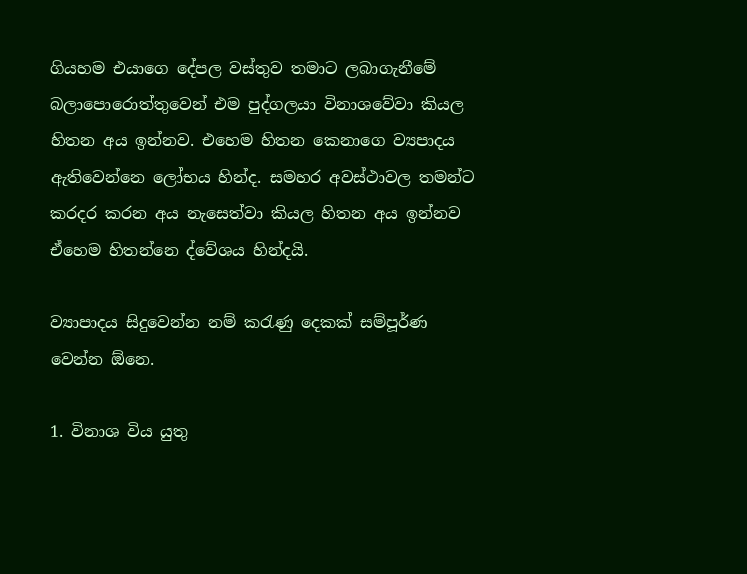ගියහම එයාගෙ දේපල වස්තුව තමාට ලබාගැනීමේ බලාපොරොත්තුවෙන් එම පුද්ගලයා විනාශවේවා කියල හිතන අය ඉන්නව. එහෙම හිතන කෙනාගෙ ව්‍යපාදය ඇතිවෙන්නෙ ලෝභය හින්ද. සමහර අවස්ථාවල තමන්ට කරදර කරන අය නැසෙත්වා කියල හිතන අය ඉන්නව ඒහෙම හිතන්නෙ ද්වේශය හින්දයි.

ව්‍යාපාදය සිදුවෙන්න නම් කරැණු දෙකක් සම්පූර්ණ වෙන්න ඕනෙ.

1. විනාශ විය යුතු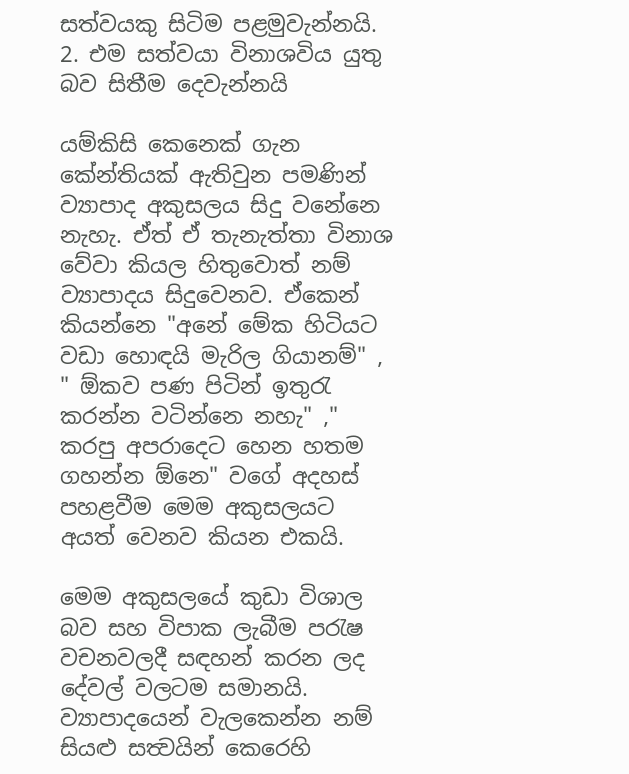සත්වයකු ‍සිටිම පළමුවැන්නයි.
2. එම සත්වයා විනාශවිය යුතු බව සිතීම දෙවැන්නයි

යම්කිසි කෙනෙක් ගැන කේන්තියක් ඇතිවුන පමණින් ව්‍යාපාද අකුසලය සිදු වනේනෙ නැහැ. ඒත් ඒ තැනැත්තා විනාශ වේවා කියල හිතුවොත් නම් ව්‍යාපාදය සිදුවෙනව. ඒකෙන් කියන්නෙ "අනේ මේක හිටියට වඩා හොඳයි මැරිල ගියානම්" , " ඕකව පණ පිටින් ඉතුරැ කරන්න වටින්නෙ නහැ" ," කරපු අපරාදෙට හෙන හතම ගහන්න ඕනෙ" වගේ අදහස් පහළවීම මෙම අකුසලයට අයත් වෙනව කියන එකයි.

මෙම අකුසලයේ කුඩා විශාල බව සහ විපාක ලැබී‍ම පරැෂ වචනවලදී සඳහන් කරන ලද දේවල් වලටම සමානයි. ව්‍යාපාදයෙන් වැලකෙන්න නම් සියළු සත්‍වයින් කෙරෙහි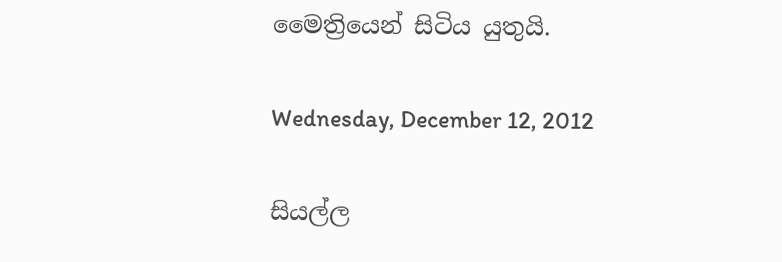මෛත්‍රියෙන් සිටිය යුතුයි.

Wednesday, December 12, 2012

සියල්ල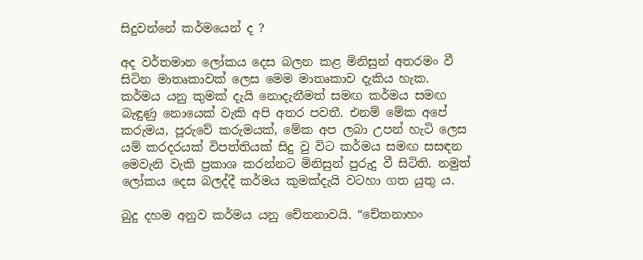සිදුවන්නේ කර්මයෙන් ද ?

අද වර්තමාන ලෝකය දෙස බලන කළ මිනිසුන් අතරමං වී සිටින මාතෘකාවක් ලෙස මෙම මාතෘකාව දැකිය හැක. කර්මය යනු කුමක් දැයි නොදැනීමත් සමඟ කර්මය සමඟ බැඳුණු නොයෙක් වැකි අපි අතර පවතී. එනම් මේක අපේ කරුමය, පූරුවේ කරුමයක්, මේක අප ලබා උපන් හැටි ලෙස යම් කරදරයක් විපත්තියක් සිදු වු විට කර්මය සමඟ සසඳන මෙවැනි වැකි ප්‍රකාශ කරන්නට මිනිසුන් පුරුදු වී සිටිති. නමුත් ලෝකය දෙස බලද්දී කර්මය කුමක්දැයි වටහා ගත යුතු ය.

බුදු දහම අනුව කර්මය යනු චේතනාවයි. “චේතනාහං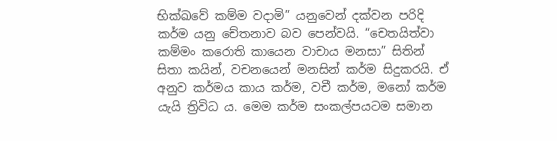භික්ඛවේ කම්ම වදාමි” යනුවෙන් දක්වන පරිදි කර්ම යනු චේතනාව බව පෙන්වයි. “චෙතයිත්වා කම්මං කරොති කායෙන වාචාය මනසා” සිතින් සිතා කයින්, වචනයෙන් මනසින් කර්ම සිදුකරයි. ඒ අනුව කර්මය කාය කර්ම, වචී කර්ම, මනෝ කර්ම යැයි ත්‍රිවිධ ය. මෙම කර්ම සංකල්පයටම සමාන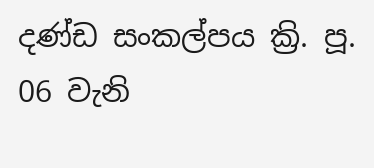දණ්ඩ සංකල්පය ක්‍රි. පූ. 06 වැනි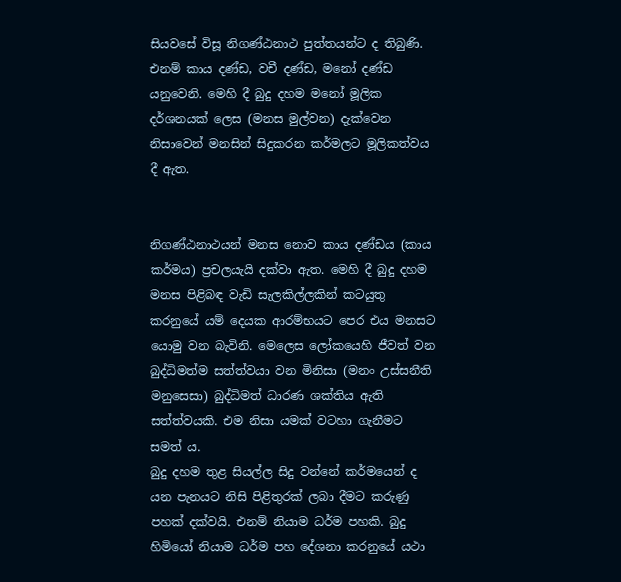සියවසේ විසූ නිගණ්ඨනාථ පුත්තයන්ට ද තිබුණි. එනම් කාය දණ්ඩ, වචී දණ්ඩ, මනෝ දණ්ඩ යනුවෙනි. මෙහි දී බුදු දහම මනෝ මූලික දර්ශනයක් ලෙස (මනස මුල්වන) දැක්වෙන නිසාවෙන් මනසින් සිදුකරන කර්මලට මූලිකත්වය දී ඇත.


නිගණ්ඨනාථයන් මනස නොව කාය දණ්ඩය (කාය කර්මය) ප්‍රචලයැයි දක්වා ඇත. මෙහි දී බුදු දහම මනස පිළිබඳ වැඩි සැලකිල්ලකින් කටයුතු කරනුයේ යම් දෙයක ආරම්භයට පෙර එය මනසට යොමු වන බැවිනි. මෙලෙස ලෝකයෙහි ජීවත් වන බුද්ධිමත්ම සත්ත්වයා වන මිනිසා (මනං උස්සනීති මනුසෙසා) බුද්ධිමත් ධාරණ ශක්තිය ඇති සත්ත්වයකි. එම නිසා යමක් වටහා ගැනීමට සමත් ය.
බුදු දහම තුළ සියල්ල සිදු වන්නේ කර්මයෙන් ද යන පැනයට නිසි පිළිතුරක් ලබා දීමට කරුණු පහක් දක්වයි. එනම් නියාම ධර්ම පහකි. බුදු හිමියෝ නියාම ධර්ම පහ දේශනා කරනුයේ යථා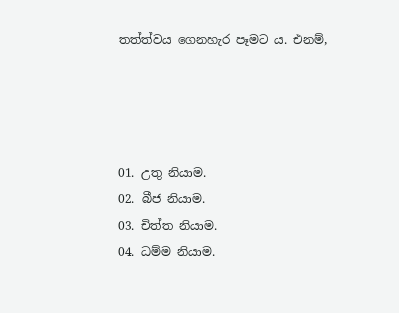තත්ත්වය ගෙනහැර පෑමට ය. එනම්,




01. උතු නියාම.
02. බීජ නියාම.
03. චිත්ත නියාම.
04. ධම්ම නියාම.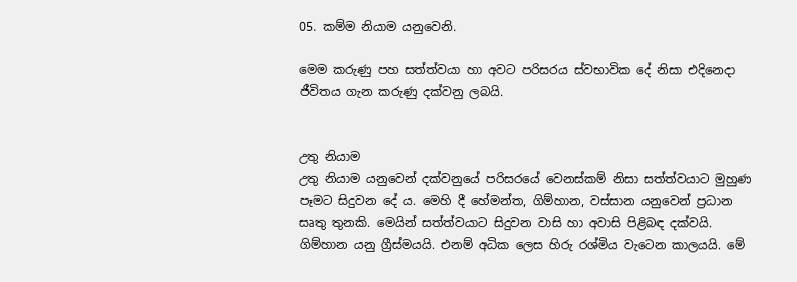05. කම්ම නියාම යනුවෙනි.

මෙම කරුණු පහ සත්ත්වයා හා අවට පරිසරය ස්වභාවික දේ නිසා එදිනෙදා ජීවිතය ගැන කරුණු දක්වනු ලබයි.


උතු නියාම
උතු නියාම යනුවෙන් දක්වනුයේ පරිසරයේ වෙනස්කම් නිසා සත්ත්වයාට මුහුණ පෑමට සිදුවන දේ ය. මෙහි දී හේමන්ත, ගිම්හාන, වස්සාන යනුවෙන් ප්‍රධාන සෘතු තුනකි. මෙයින් සත්ත්වයාට සිදුවන වාසි හා අවාසි පිළිබඳ දක්වයි. ගිම්හාන යනු ග්‍රීස්මයයි. එනම් අධික ලෙස හිරු රශ්මිය වැටෙන කාලයයි. මේ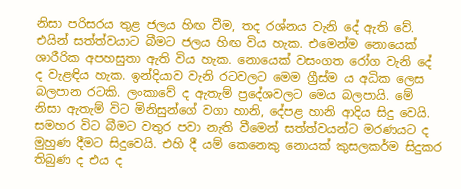නිසා පරිසරය තුළ ජලය හිඟ වීම, තද රශ්නය වැනි දේ ඇති වේ. එයින් සත්ත්වයාට බීමට ජලය හිඟ විය හැක. එමෙන්ම නොයෙක් ශාරීරික අපහසුතා ඇති විය හැක. නොයෙක් වසංගත රෝග වැනි දේ ද වැළඳිය හැක. ඉන්දියාව වැනි රටවලට මෙම ග්‍රීස්ම ය අධික ලෙස බලපාන රටකි. ලංකාවේ ද ඇතැම් ප්‍රදේශවලට මෙය බලපායි. මේ නිසා ඇතැම් විට මිනිසුන්ගේ වගා හානි, දේපළ හානි ආදිය සිදු වෙයි.
සමහර විට බීමට වතුර පවා නැති වීමෙන් සත්ත්වයන්ට මරණයට ද මුහුණ දීමට සිදුවෙයි. එහි දී යම් කෙනෙකු නොයක් කුසලකර්ම සිදුකර තිබුණ ද එය ද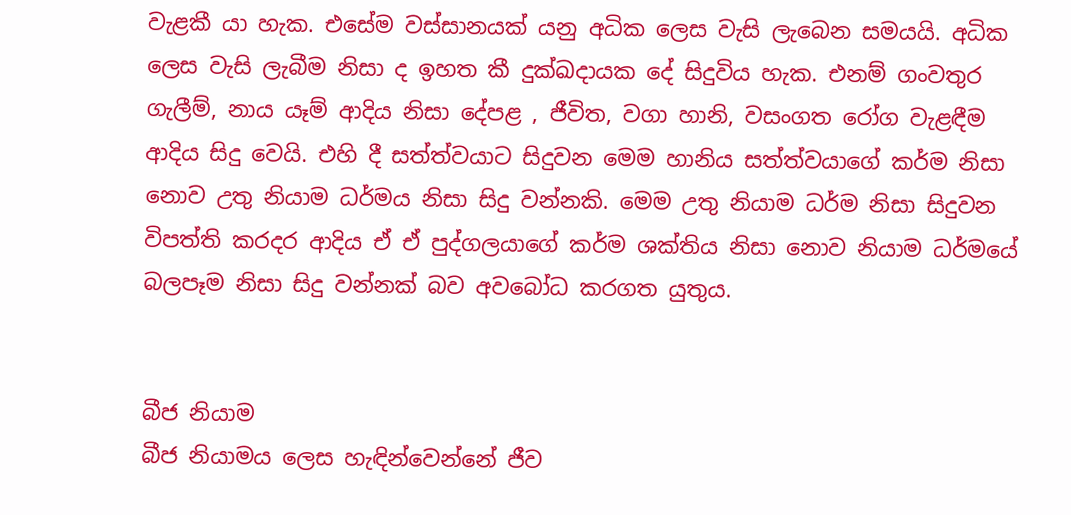වැළකී යා හැක. එසේම වස්සානයක් යනු අධික ලෙස වැසි ලැබෙන සමයයි. අධික ලෙස වැසි ලැබීම නිසා ද ඉහත කී දුක්ඛදායක දේ සිදුවිය හැක. එනම් ගංවතුර ගැලීම්, නාය යෑම් ආදිය නිසා දේපළ , ජීවිත, වගා හානි, වසංගත රෝග වැළඳීම ආදිය සිදු වෙයි. එහි දී සත්ත්වයාට සිදුවන මෙම හානිය සත්ත්වයාගේ කර්ම නිසා නොව උතු නියාම ධර්මය නිසා සිදු වන්නකි. මෙම උතු නියාම ධර්ම නිසා සිදුවන විපත්ති කරදර ආදිය ඒ ඒ පුද්ගලයාගේ කර්ම ශක්තිය නිසා නොව නියාම ධර්මයේ බලපෑම නිසා සිදු වන්නක් බව අවබෝධ කරගත යුතුය.


බීජ නියාම
බීජ නියාමය ලෙස හැඳින්වෙන්නේ ජීව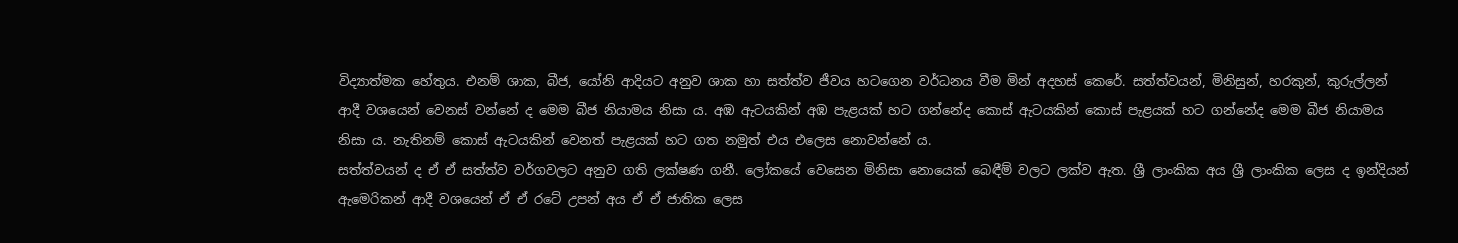විද්‍යාත්මක හේතුය. එනම් ශාක, බීජ, යෝනි ආදියට අනුව ශාක හා සත්ත්ව ජීවය හටගෙන වර්ධනය වීම මින් අදහස් කෙරේ. සත්ත්වයන්, මිනිසුන්, හරකුන්, කුරුල්ලන් ආදී වශයෙන් වෙනස් වන්නේ ද මෙම බීජ නියාමය නිසා ය. අඹ ඇටයකින් අඹ පැළයක් හට ගන්නේද කොස් ඇටයකින් කොස් පැළයක් හට ගන්නේද මෙම බීජ නියාමය නිසා ය. නැතිනම් කොස් ඇටයකින් වෙනත් පැළයක් හට ගත නමුත් එය එලෙස නොවන්නේ ය.
සත්ත්වයන් ද ඒ ඒ සත්ත්ව වර්ගවලට අනුව ගති ලක්ෂණ ගනී. ලෝකයේ වෙසෙන මිනිසා නොයෙක් බෙඳීම් වලට ලක්ව ඇත. ශ්‍රී ලාංකික අය ශ්‍රී ලාංකික ලෙස ද ඉන්දියන් ඇමෙරිකන් ආදී වශයෙන් ඒ ඒ රටේ උපන් අය ඒ ඒ ජාතික ලෙස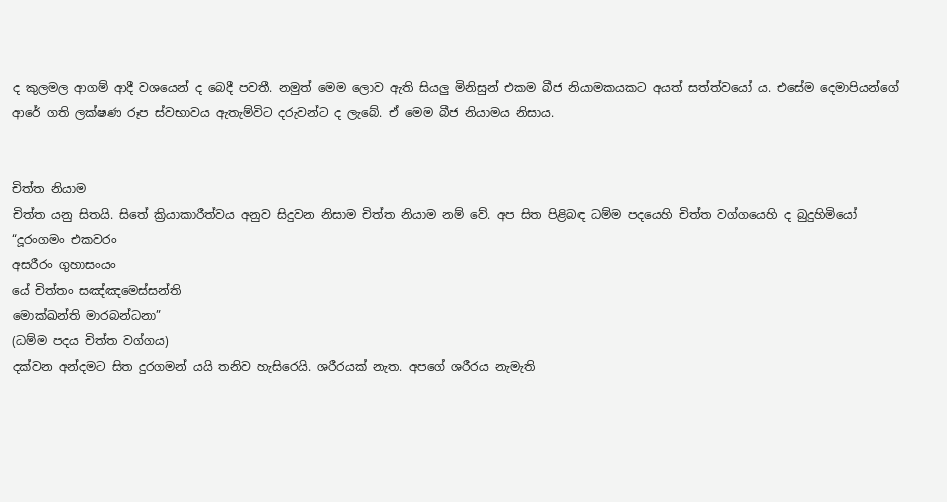ද කුලමල ආගම් ආදී වශයෙන් ද බෙදී පවතී. නමුත් මෙම ලොව ඇති සියලු මිනිසුන් එකම බීජ නියාමකයකට අයත් සත්ත්වයෝ ය. එසේම දෙමාපියන්ගේ ආරේ ගති ලක්ෂණ රූප ස්වභාවය ඇතැම්විට දරුවන්ට ද ලැබේ. ඒ මෙම බීජ නියාමය නිසාය.


චිත්ත නියාම
චිත්ත යනු සිතයි. සිතේ ක්‍රියාකාරීත්වය අනුව සිදුවන නිසාම චිත්ත නියාම නම් වේ. අප සිත පිළිබඳ ධම්ම පදයෙහි චිත්ත වග්ගයෙහි ද බුදුහිමියෝ
“දූරංගමං එකවරං
අසරීරං ගුහාසංයං
යේ චිත්තං සඤ්ඤමෙස්සන්ති
මොක්ඛන්ති මාරබන්ධනා”
(ධම්ම පදය චිත්ත වග්ගය)
දක්වන අන්දමට සිත දුරගමන් යයි තනිව හැසිරෙයි. ශරීරයක් නැත. අපගේ ශරීරය නැමැති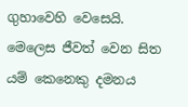ගුහාවෙහි වෙසෙයි. මෙලෙස ජීවත් වෙන සිත යම් කෙනෙකු දමනය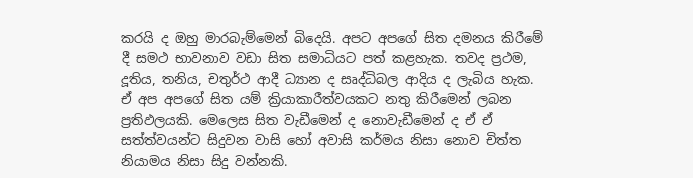කරයි ද ඔහු මාරබැම්මෙන් බිදෙයි. අපට අපගේ සිත දමනය කිරීමේ දී සමථ භාවනාව වඩා සිත සමාධියට පත් කළහැක. තවද ප්‍රථම, දූතිය, තනිය, චතුර්ථ ආදී ධ්‍යාන ද සෘද්ධිබල ආදිය ද ලැබිය හැක. ඒ අප අපගේ සිත යම් ක්‍රියාකාරීත්වයකට නතු කිරීමෙන් ලබන ප්‍රතිඵලයකි. මෙලෙස සිත වැඩීමෙන් ද නොවැඩීමෙන් ද ඒ ඒ සත්ත්වයන්ට සිදුවන වාසි හෝ අවාසි කර්මය නිසා නොව චිත්ත නියාමය නිසා සිදු වන්නකි.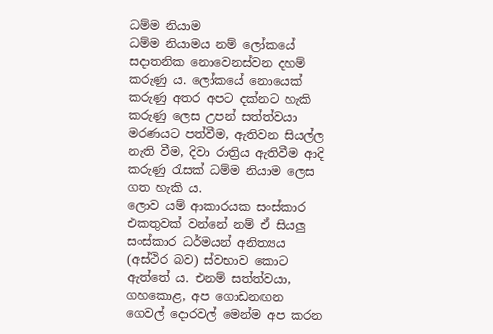ධම්ම නියාම
ධම්ම නියාමය නම් ලෝකයේ සදාතනික නොවෙනස්වන දහම් කරුණු ය. ලෝකයේ නොයෙක් කරුණු අතර අපට දක්නට හැකි කරුණු ලෙස උපන් සත්ත්වයා මරණයට පත්වීම, ඇතිවන සියල්ල නැති වීම, දිවා රාත්‍රිය ඇතිවීම ආදි කරුණු රැසක් ධම්ම නියාම ලෙස ගත හැකි ය.
ලොව යම් ආකාරයක සංස්කාර එකතුවක් වන්නේ නම් ඒ සියලු සංස්කාර ධර්මයන් අනිත්‍යය (අස්ථිර බව) ස්වභාව කොට ඇත්තේ ය. එනම් සත්ත්වයා, ගහකොළ, අප ගොඩනඟන ගෙවල් දොරවල් මෙන්ම අප කරන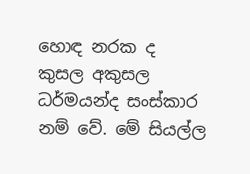හොඳ නරක ද කුසල අකුසල ධර්මයන්ද සංස්කාර නම් වේ. මේ සියල්ල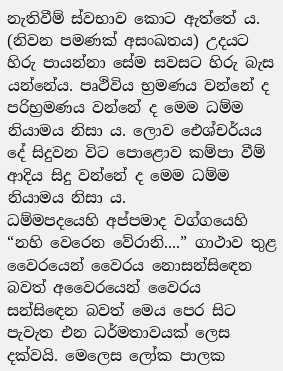නැතිවීම් ස්වභාව කොට ඇත්තේ ය. (නිවන පමණක් අසංඛතය) උදයට හිරු පායන්නා සේම සවසට හිරු බැස යන්නේය. පෘථිවිය භ්‍රමණය වන්නේ ද පරිභ්‍රමණය වන්නේ ද මෙම ධම්ම නියාමය නිසා ය. ලොව ඓශ්චර්යය දේ සිදුවන විට පොළොව කම්පා වීම් ආදිය සිදු වන්නේ ද මෙම ධම්ම නියාමය නිසා ය.
ධම්මපදයෙහි අප්පමාද වග්ගයෙහි “නහි වෙරෙන වේරානි....” ගාථාව තුළ වෛරයෙන් වෛරය නොසන්සිඳෙන බවත් අවෛරයෙන් වෛරය සන්සිඳෙන බවත් මෙය පෙර සිට පැවැත එන ධර්මතාවයක් ලෙස දක්වයි. මෙලෙස ලෝක පාලක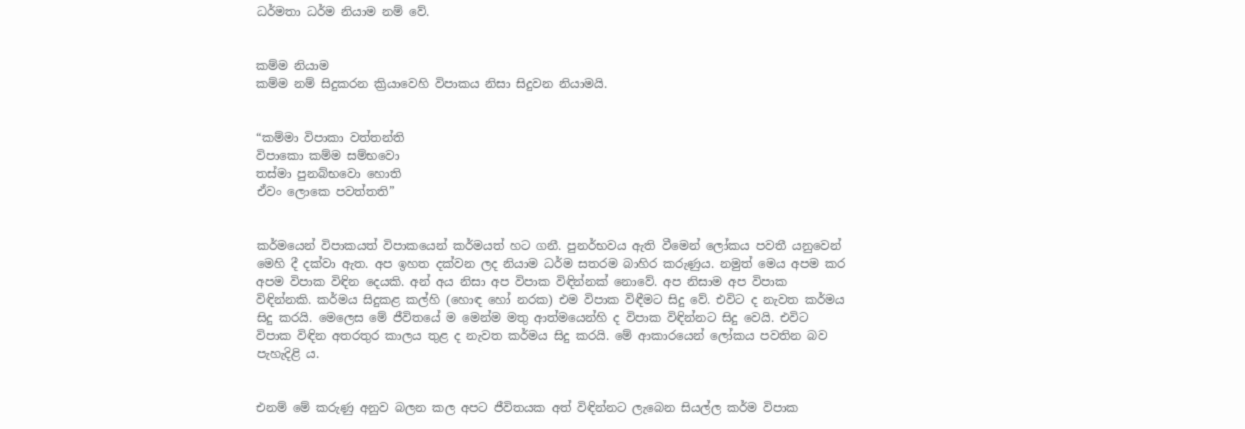ධර්මතා ධර්ම නියාම නම් වේ.


කම්ම නියාම
කම්ම නම් සිදුකරන ක්‍රියාවෙහි විපාකය නිසා සිදුවන නියාමයි.


“කම්මා විපාකා වත්තන්ති
විපාකො කම්ම සම්භවො
තස්මා පුනබ්භවො හොති
ඒවං ලොකෙ පවත්තති”


කර්මයෙන් විපාකයත් විපාකයෙන් කර්මයත් හට ගනී. පුනර්භවය ඇති වීමෙන් ලෝකය පවතී යනුවෙන් මෙහි දී දක්වා ඇත. අප ඉහත දක්වන ලද නියාම ධර්ම සතරම බාහිර කරුණුය. නමුත් මෙය අපම කර අපම විපාක විඳින දෙයකි. අන් අය නිසා අප විපාක විඳින්නක් නොවේ. අප නිසාම අප විපාක විඳින්නකි. කර්මය සිදුකළ කල්හි (හොඳ හෝ නරක) එම විපාක විඳීමට සිදු වේ. එවිට ද නැවත කර්මය සිදු කරයි. මෙලෙස මේ ජීවිතයේ ම මෙන්ම මතු ආත්මයෙන්හි ද විපාක විඳින්නට සිදු වෙයි. එවිට විපාක විඳින අතරතුර කාලය තුළ ද නැවත කර්මය සිදු කරයි. මේ ආකාරයෙන් ලෝකය පවතින බව පැහැදිළි ය.


එනම් මේ කරුණු අනුව බලන කල අපට ජීවිතයක අත් විඳින්නට ලැබෙන සියල්ල කර්ම විපාක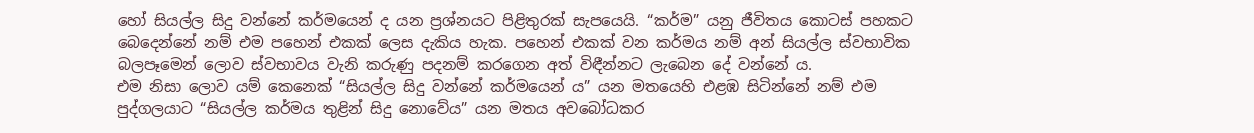හෝ සියල්ල සිදු වන්නේ කර්මයෙන් ද යන ප්‍රශ්නයට පිළිතුරක් සැපයෙයි. “කර්ම” යනු ජීවිතය කොටස් පහකට බෙදෙන්නේ නම් එම පහෙන් එකක් ලෙස දැකිය හැක. පහෙන් එකක් වන කර්මය නම් අන් සියල්ල ස්වභාවික බලපෑමෙන් ලොව ස්වභාවය වැනි කරුණු පදනම් කරගෙන අත් විඳීන්නට ලැබෙන දේ වන්නේ ය.
එම නිසා ලොව යම් කෙනෙක් “සියල්ල සිදු වන්නේ කර්මයෙන් ය” යන මතයෙහි එළඹ සිටින්නේ නම් එම පුද්ගලයාට “සියල්ල කර්මය තුළින් සිදු නොවේය” යන මතය අවබෝධකර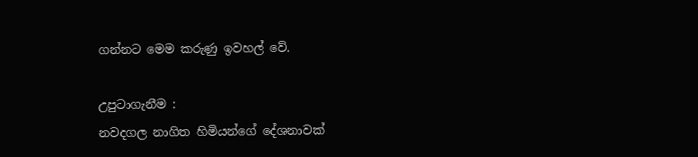ගන්නට මෙම කරුණු ඉවහල් වේ.

උපුටාගැනීම :
නවදගල නාගිත හිමියන්ගේ දේශනාවක්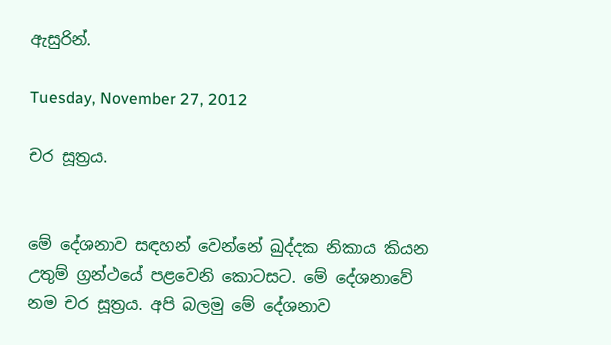ඇසුරින්.

Tuesday, November 27, 2012

චර සූත්‍රය.


මේ දේශනාව සඳහන් වෙන්නේ ඛුද්දක නිකාය කියන උතුම් ග්‍රන්ථයේ පළවෙනි කොටසට. මේ දේශනාවේ නම චර සූත්‍රය. අපි බලමු මේ දේශනාව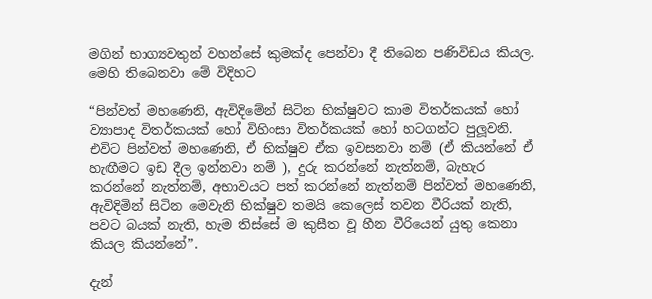මගින් භාග්‍යවතුන් වහන්සේ කුමක්ද පෙන්වා දී තිබෙන පණිවිඩය කියල. මෙහි තිබෙනවා මේ විදිහට

“පින්වත් මහණෙනි, ඇවිදිමේන් සිටින භික්ෂුවට කාම විතර්කයක් හෝ ව්‍යාපාද විතර්කයක් හෝ විහිංසා විතර්කයක් හෝ හටගන්ට පුලූවනි. එවිට පින්වත් මහණෙනි, ඒ භික්ෂුව ඒක ඉවසනවා නම් (ඒ කියන්නේ ඒ හැඟීමට ඉඩ දීල ඉන්නවා නම් ), දුරු කරන්නේ නැත්නම්, බැහැර කරන්නේ නැත්නම්, අභාවයට පත් කරන්නේ නැත්නම් පින්වත් මහණෙනි, ඇවිදිමින් සිටින මෙවැනි භික්ෂුව තමයි කෙලෙස් තවන වීරියක් නැති, පවට බයක් නැති, හැම තිස්සේ ම කුසීත වූ හීන වීරියෙන් යුතු කෙනා කියල කියන්නේ”.

දැන්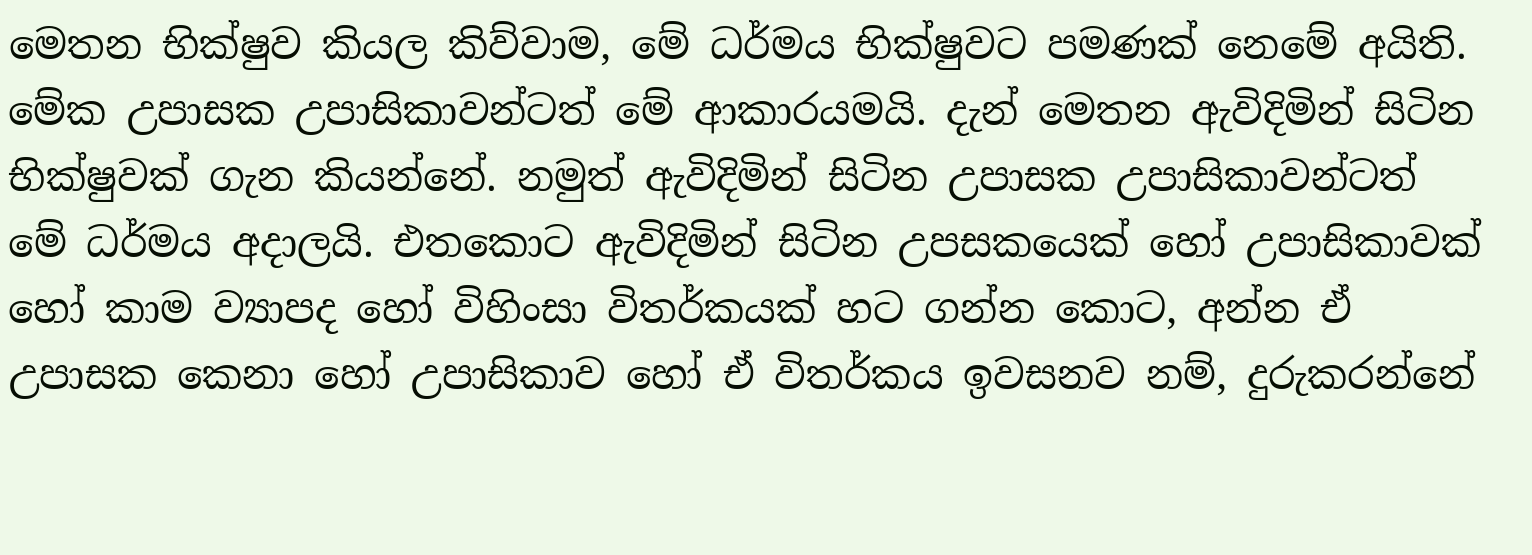මෙතන භික්ෂුව කියල කිව්වාම, මේ ධර්මය භික්ෂුවට පමණක් නෙමේ අයිති. මේක උපාසක උපාසිකාවන්ටත් මේ ආකාරයමයි. දැන් මෙතන ඇවිදිමින් සිටින භික්ෂුවක් ගැන කියන්නේ. නමුත් ඇවිදිමින් සිටින උපාසක උපාසිකාවන්ටත් මේ ධර්මය අදාලයි. එතකොට ඇවිදිමින් සිටින උපසකයෙක් හෝ උපාසිකාවක් හෝ කාම ව්‍යාපද හෝ විහිංසා විතර්කයක් හට ගන්න කොට, අන්න ඒ උපාසක කෙනා හෝ උපාසිකාව හෝ ඒ විතර්කය ඉවසනව නම්, දුරුකරන්නේ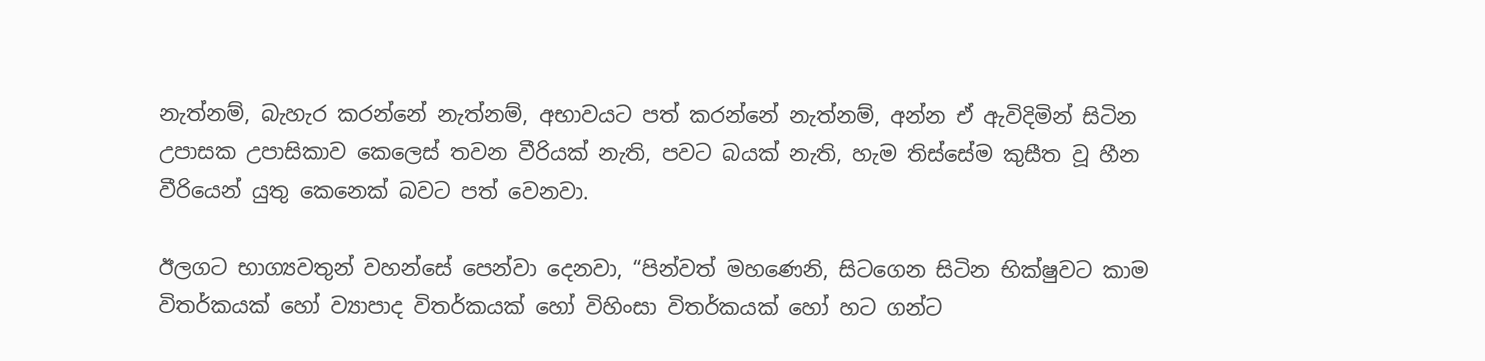නැත්නම්, බැහැර කරන්නේ නැත්නම්, අභාවයට පත් කරන්නේ නැත්නම්, අන්න ඒ ඇවිදිමින් සිටින උපාසක උපාසිකාව කෙලෙස් තවන වීරියක් නැති, පවට බයක් නැති, හැම තිස්සේම කුසීත වූ හීන වීරියෙන් යුතු කෙනෙක් බවට පත් වෙනවා.

ඊලගට භාග්‍යවතුන් වහන්සේ පෙන්වා දෙනවා, “පින්වත් මහණෙනි, සිටගෙන සිටින භික්ෂුවට කාම විතර්කයක් හෝ ව්‍යාපාද විතර්කයක් හෝ විහිංසා විතර්කයක් හෝ හට ගන්ට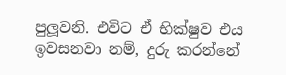පුලූවනි. එවිට ඒ භික්ෂුව එය ඉවසනවා නම්, දුරු කරන්නේ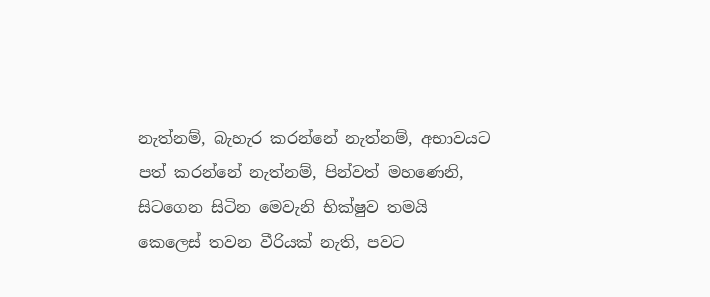නැත්නම්, බැහැර කරන්නේ නැත්නම්, අභාවයට පත් කරන්නේ නැත්නම්, පින්වත් මහණෙනි, සිටගෙන සිටින මෙවැනි භික්ෂුව තමයි කෙලෙස් තවන වීරියක් නැති, පවට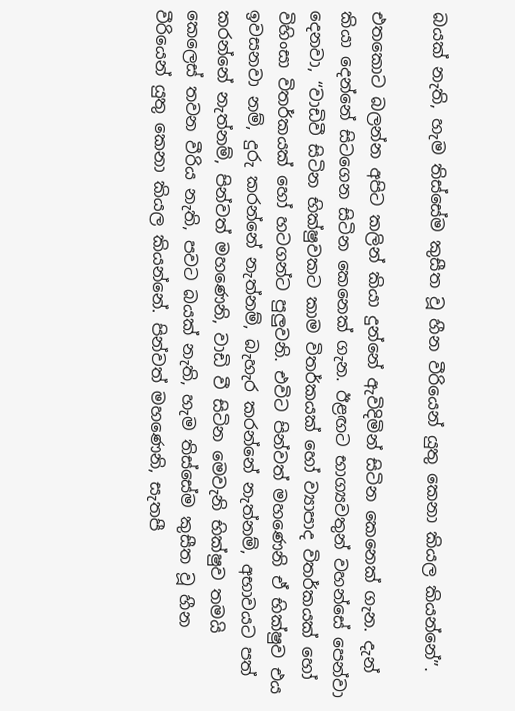බයක් නැති, හැම තිස්සේම කුසීත වූ හීන වීරියෙන් යුතු කෙනා කියල කියන්නේ”.

එතකොට බලන්න අපිට කලින් කියා දුන්නේ ඇවිදිමින් සිටින කෙනෙක් ගැන. දැන් කියා දෙන්නේ සිටගෙන සිටින කෙනෙක් ගැන. ඊළඟට භාග්‍යවතුන් වහන්සේ පෙන්වා දෙනවා, “වාඩිවී සිටින භික්ෂුවකට කාම විතර්කයක් හෝ ව්‍යාපාද විතර්කයක් හෝ විහිංසා විතර්කයක් හෝ හටගන්ට පුලුවනි. එවිට පින්වත් මහණෙනි ඒ භික්ෂුව එය ඉවසනවා නම්, දුරු කරන්නේ නැත්නම්, බැහැර කරන්නේ නැත්නම්, අභාවයට පත් කරන්නේ නැත්නම්, පින්වත් මහණෙනි, වාඩි වී සිටින මෙවැනි භික්ෂුව තමයි කෙලෙස් තවන වීරිය නැති, පවට බයක් නැති, හැම තිස්සේම කුසීත වූ හීන වීරියෙන් යුතු කෙනා කියල කියන්නේ. පින්වත් මහණෙනි, සැතපී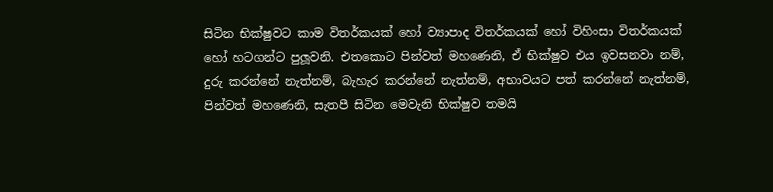සිටින භික්ෂුවට කාම විතර්කයක් හෝ ව්‍යාපාද විතර්කයක් හෝ විහිංසා විතර්කයක් හෝ හටගන්ට පුලූවනි. එතකොට පින්වත් මහණෙනි, ඒ භික්ෂුව එය ඉවසනවා නම්, දුරු කරන්නේ නැත්නම්, බැහැර කරන්නේ නැත්නම්, අභාවයට පත් කරන්නේ නැත්නම්, පින්වත් මහණෙනි, සැතපී සිටින මෙවැනි භික්ෂුව තමයි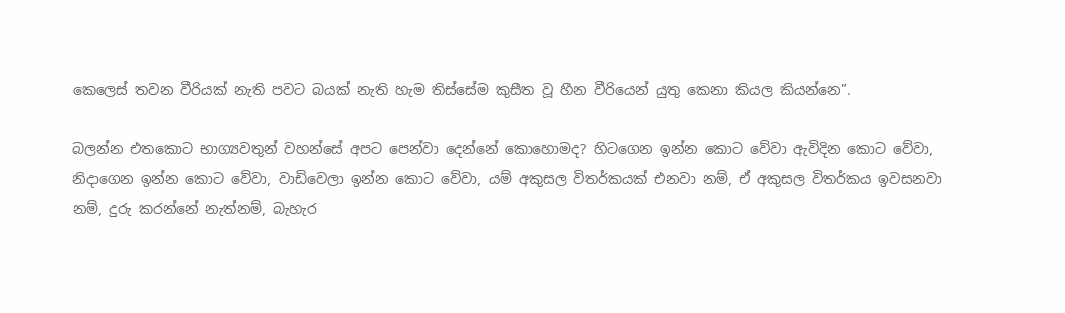කෙලෙස් තවන වීරියක් නැති පවට බයක් නැති හැම තිස්සේම කුසීත වූ හීන වීරියෙන් යුතු කෙනා කියල කියන්නෙ”.

බලන්න එතකොට භාග්‍යවතුන් වහන්සේ අපට පෙන්වා දෙන්නේ කොහොමද? හිටගෙන ඉන්න කොට වේවා ඇවිදින කොට වේවා, නිදාගෙන ඉන්න කොට වේවා, වාඩිවෙලා ඉන්න කොට වේවා, යම් අකුසල විතර්කයක් එනවා නම්, ඒ අකුසල විතර්කය ඉවසනවා නම්, දුරු කරන්නේ නැත්නම්, බැහැර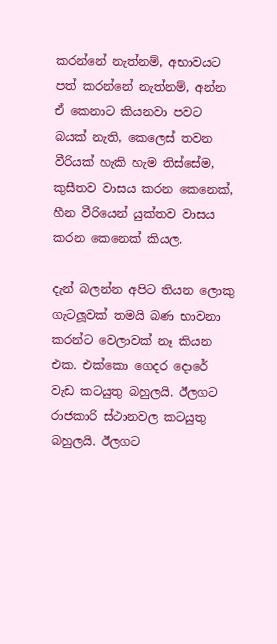කරන්නේ නැත්නම්, අභාවයට පත් කරන්නේ නැත්නම්, අන්න ඒ කෙනාට කියනවා පවට බයක් නැති, කෙලෙස් තවන වීරියක් හැකි හැම තිස්සේම, කුසීතව වාසය කරන කෙනෙක්, හීන වීරියෙන් යුක්තව වාසය කරන කෙනෙක් කියල.

දැන් බලන්න අපිට තියන ලොකු ගැටලූවක් තමයි බණ භාවනා කරන්ට වෙලාවක් නෑ කියන එක. එක්කො ගෙදර දොරේ වැඩ කටයුතු බහුලයි. ඊලගට රාජකාරි ස්ථානවල කටයුතු බහුලයි. ඊලගට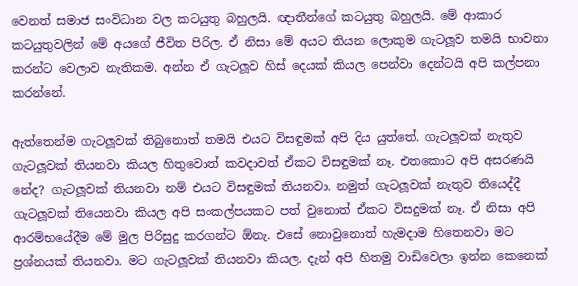වෙනත් සමාජ සංවිධාන වල කටයුතු බහුලයි. ඥාතීන්ගේ කටයුතු බහුලයි. මේ ආකාර කටයුතුවලින් මේ අයගේ ජීවිත පිරිල. ඒ නිසා මේ අයට තියන ලොකුම ගැටලූව තමයි භාවනා කරන්ට වෙලාව නැතිකම. අන්න ඒ ගැටලූව හිස් දෙයක් කියල පෙන්වා දෙන්ටයි අපි කල්පනා කරන්නේ.

ඇත්තෙන්ම ගැටලූවක් තිබුනොත් තමයි එයට විසඳුමක් අපි දිය යුත්තේ. ගැටලූවක් නැතුව ගැටලූවක් තියනවා කියල හිතුවොත් කවදාවත් ඒකට විසඳුමක් නෑ. එතකොට අපි අසරණයි නේද? ගැටලූවක් තියනවා නම් එයට විසඳුමක් තියනවා. නමුත් ගැටලූවක් නැතුව තියෙද්දී ගැටලූවක් තියෙනවා කියල අපි සංකල්පයකට පත් වුනොත් ඒකට විසදුමක් නෑ. ඒ නිසා අපි ආරම්භයේදීම මේ මුල පිරිසුදු කරගන්ට ඕනැ. එසේ නොවුනොත් හැමදාම හිතෙනවා මට ප්‍රශ්නයක් තියනවා. මට ගැටලූවක් තියනවා කියල. දැන් අපි හිතමු වාඩිවෙලා ඉන්න කෙනෙක්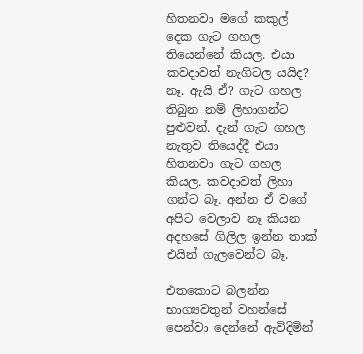හිතනවා මගේ කකුල් දෙක ගැට ගහල තියෙන්නේ කියල. එයා කවදාවත් නැගිටල යයිද? නෑ. ඇයි ඒ? ගැට ගහල තිබුන නම් ලිහාගන්ට පුළුවන්. දැන් ගැට ගහල නැතුව තියෙද්දී එයා හිතනවා ගැට ගහල කියල. කවදාවත් ලිහා ගන්ට බෑ. අන්න ඒ වගේ අපිට වෙලාව නෑ කියන අදහසේ ගිලිල ඉන්න තාක් එයින් ගැලවෙන්ට බෑ.

එතකොට බලන්න භාග්‍යවතුන් වහන්සේ පෙන්වා දෙන්නේ ඇවිදිමින්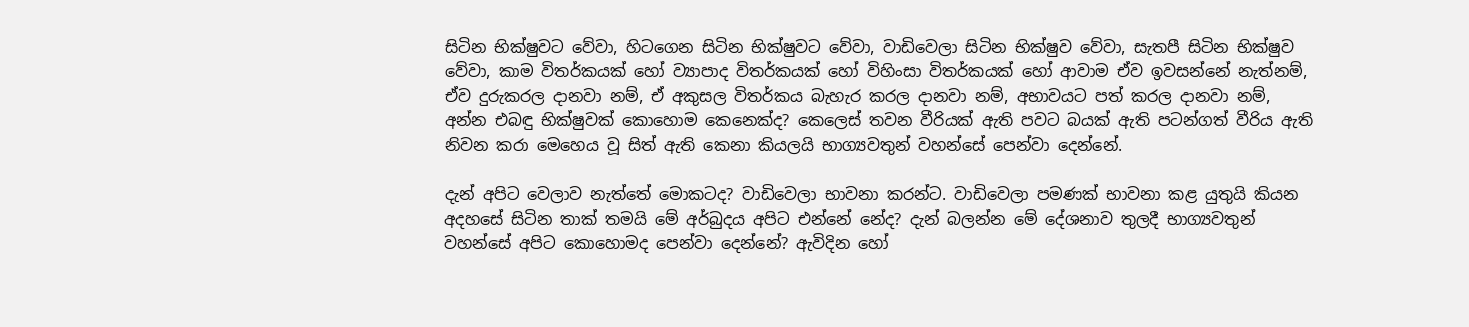සිටින භික්ෂුවට වේවා, හිටගෙන සිටින භික්ෂුවට වේවා, වාඩිවෙලා සිටින භික්ෂුව වේවා, සැතපී සිටින භික්ෂුව වේවා, කාම විතර්කයක් හෝ ව්‍යාපාද විතර්කයක් හෝ විහිංසා විතර්කයක් හෝ ආවාම ඒව ඉවසන්නේ නැත්නම්, ඒව දුරුකරල දානවා නම්, ඒ අකුසල විතර්කය බැහැර කරල දානවා නම්, අභාවයට පත් කරල දානවා නම්, අන්න එබඳු භික්ෂුවක් කොහොම කෙනෙක්ද? කෙලෙස් තවන වීරියක් ඇති පවට බයක් ඇති පටන්ගත් වීරිය ඇති නිවන කරා මෙහෙය වූ සිත් ඇති කෙනා කියලයි භාග්‍යවතුන් වහන්සේ පෙන්වා දෙන්නේ.

දැන් අපිට වෙලාව නැත්තේ මොකටද? වාඩිවෙලා භාවනා කරන්ට. වාඩිවෙලා පමණක් භාවනා කළ යුතුයි කියන අදහසේ සිටින තාක් තමයි මේ අර්බුදය අපිට එන්නේ නේද? දැන් බලන්න මේ දේශනාව තුලදී භාග්‍යවතුන් වහන්සේ අපිට කොහොමද පෙන්වා දෙන්නේ? ඇවිදින හෝ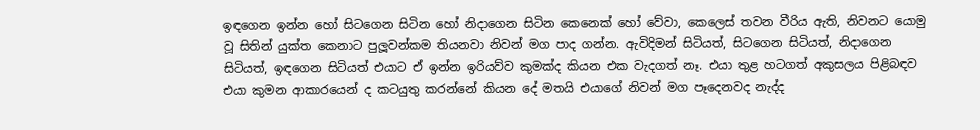ඉඳගෙන ඉන්න හෝ සිටගෙන සිටින හෝ නිදාගෙන සිටින කෙනෙක් හෝ වේවා, කෙලෙස් තවන වීරිය ඇති, නිවනට යොමු වූ සිතින් යුක්ත කෙනාට පුලූවන්කම තියනවා නිවන් මග පාද ගන්න. ඇවිදිමන් සිටියත්, සිටගෙන සිටියත්, නිදාගෙන සිටියත්, ඉඳගෙන සිටියත් එයාට ඒ ඉන්න ඉරියව්ව කුමක්ද කියන එක වැදගත් නෑ. එයා තුළ හටගත් අකුසලය පිළිබඳව එයා කුමන ආකාරයෙන් ද කටයුතු කරන්නේ කියන දේ මතයි එයාගේ නිවන් මග පෑදෙනවද නැද්ද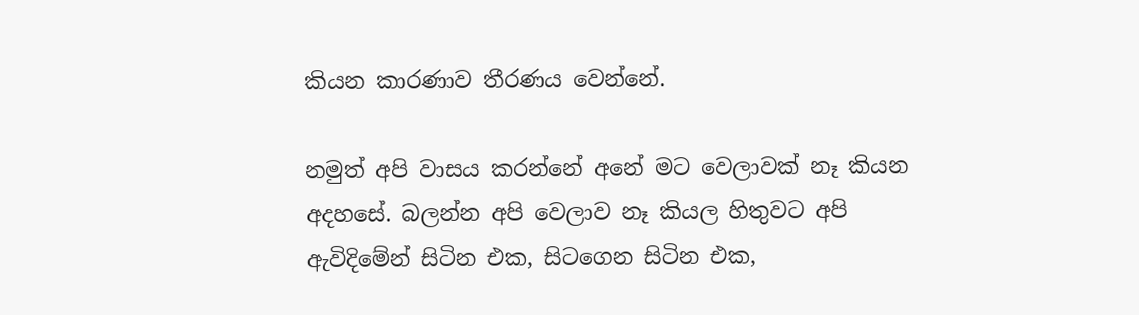කියන කාරණාව තීරණය වෙන්නේ.

නමුත් අපි වාසය කරන්නේ අනේ මට වෙලාවක් නෑ කියන අදහසේ. බලන්න අපි වෙලාව නෑ කියල හිතුවට අපි ඇවිදිමේන් සිටින එක, සිටගෙන සිටින එක,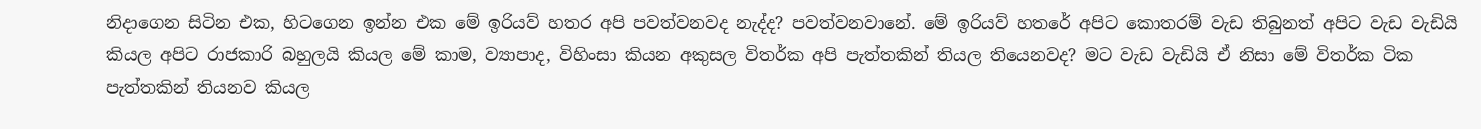නිදාගෙන සිටින එක, හිටගෙන ඉන්න එක මේ ඉරියව් හතර අපි පවත්වනවද නැද්ද? පවත්වනවානේ. මේ ඉරියව් හතරේ අපිට කොතරම් වැඩ තිබුනත් අපිට වැඩ වැඩියි කියල අපිට රාජකාරි බහුලයි කියල මේ කාම, ව්‍යාපාද, විහිංසා කියන අකුසල විතර්ක අපි පැත්තකින් තියල තියෙනවද? මට වැඩ වැඩියි ඒ නිසා මේ විතර්ක ටික පැත්තකින් තියනව කියල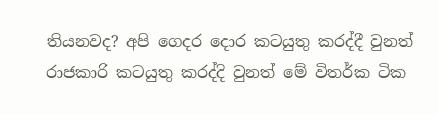තියනවද? අපි ගෙදර දොර කටයුතු කරද්දී වුනත් රාජකාරි කටයුතු කරද්දි වුනත් මේ විතර්ක ටික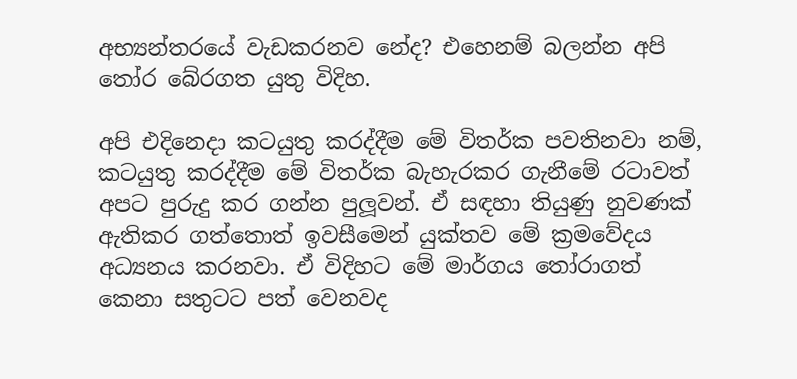අභ්‍යන්තරයේ වැඩකරනව නේද? එහෙනම් බලන්න අපි තෝර බේරගත යුතු විදිහ.

අපි එදිනෙදා කටයුතු කරද්දීම මේ විතර්ක පවතිනවා නම්, කටයුතු කරද්දීම මේ විතර්ක බැහැරකර ගැනීමේ රටාවත් අපට පුරුදු කර ගන්න පුලූවන්. ඒ සඳහා තියුණු නුවණක් ඇතිකර ගත්තොත් ඉවසීමෙන් යුක්තව මේ ක්‍රමවේදය අධ්‍යනය කරනවා. ඒ විදිහට මේ මාර්ගය තෝරාගත් කෙනා සතුටට පත් වෙනවද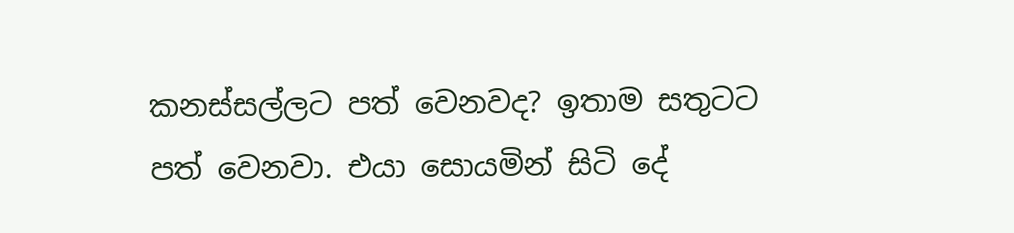කනස්සල්ලට පත් වෙනවද? ඉතාම සතුටට පත් වෙනවා. එයා සොයමින් සිටි දේ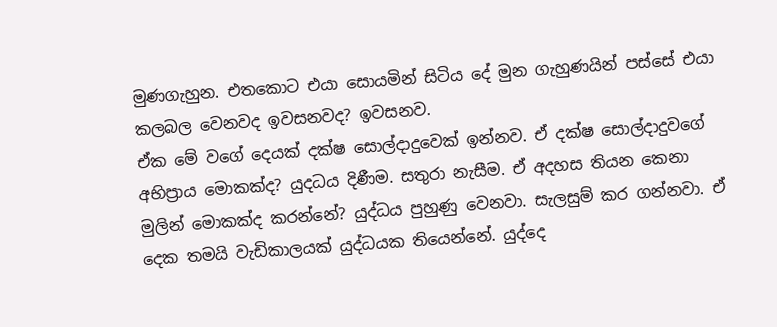මුණගැහුන. එතකොට එයා සොයමින් සිටිය දේ මුන ගැහුණයින් පස්සේ එයා කලබල වෙනවද ඉවසනවද? ඉවසනව.
ඒක මේ වගේ දෙයක් දක්ෂ සොල්දාදුවෙක් ඉන්නව. ඒ දක්ෂ සොල්දාදුවගේ අභිප්‍රාය මොකක්ද? යුදධය දිණීම. සතුරා නැසීම. ඒ අදහස තියන කෙනා මුලින් මොකක්ද කරන්නේ? යුද්ධය පුහුණු වෙනවා. සැලසුම් කර ගන්නවා. ඒ දෙක තමයි වැඩිකාලයක් යුද්ධයක තියෙන්නේ. යුද්දෙ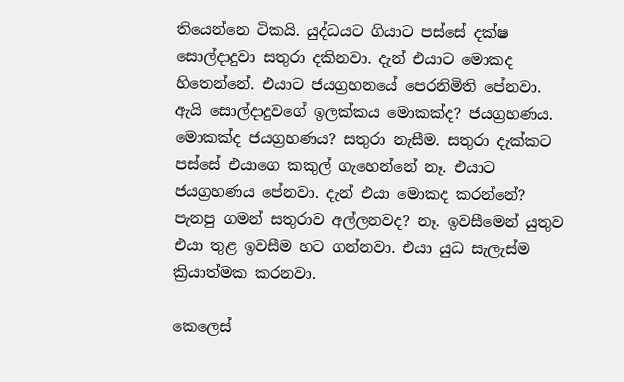තියෙන්නෙ ටිකයි. යුද්ධයට ගියාට පස්සේ දක්ෂ සොල්දාදුවා සතුරා දකිනවා. දැන් එයාට මොකද හිතෙන්නේ. එයාට ජයග්‍රහනයේ පෙරනිමිති පේනවා. ඇයි සොල්දාදුවගේ ඉලක්කය මොකක්ද? ජයග්‍රහණය. මොකක්ද ජයග්‍රහණය? සතුරා නැසීම. සතුරා දැක්කට පස්සේ එයාගෙ කකුල් ගැහෙන්නේ නෑ. එයාට ජයග්‍රහණය පේනවා. දැන් එයා මොකද කරන්නේ? පැනපු ගමන් සතුරාව අල්ලනවද? නෑ. ඉවසීමෙන් යුතුව එයා තුළ ඉවසීම හට ගන්නවා. එයා යුධ සැලැස්ම ක්‍රියාත්මක කරනවා.

කෙලෙස්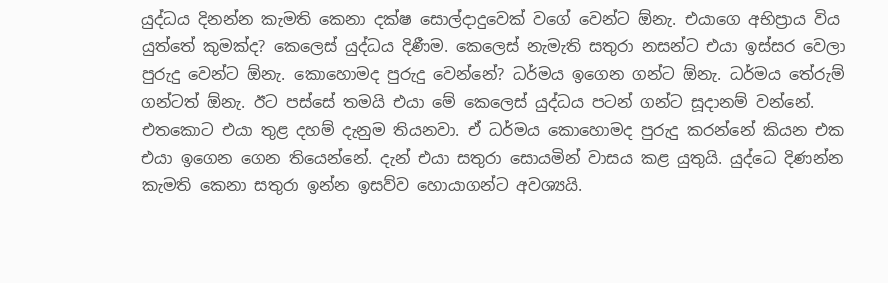යුද්ධය දිනන්න කැමති කෙනා දක්ෂ සොල්දාදුවෙක් වගේ වෙන්ට ඕනැ. එයාගෙ අභිප්‍රාය විය යුත්තේ කුමක්ද? කෙලෙස් යුද්ධය දිණීම. කෙලෙස් නැමැති සතුරා නසන්ට එයා ඉස්සර වෙලා පුරුදු වෙන්ට ඕනැ. කොහොමද පුරුදු වෙන්නේ? ධර්මය ඉගෙන ගන්ට ඕනැ. ධර්මය තේරුම් ගන්ටත් ඕනැ. ඊට පස්සේ තමයි එයා මේ කෙලෙස් යුද්ධය පටන් ගන්ට සූදානම් වන්නේ. එතකොට එයා තුළ දහම් දැනුම තියනවා. ඒ ධර්මය කොහොමද පුරුදු කරන්නේ කියන එක එයා ඉගෙන ගෙන තියෙන්නේ. දැන් එයා සතුරා සොයමින් වාසය කළ යුතුයි. යුද්ධෙ දිණන්න කැමති කෙනා සතුරා ඉන්න ඉසව්ව හොයාගන්ට අවශ්‍යයි.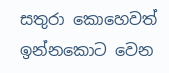සතුරා කොහෙවත් ඉන්නකොට වෙන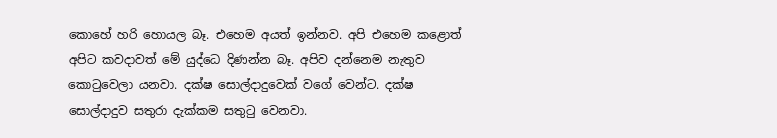කොහේ හරි හොයල බෑ. එහෙම අයත් ඉන්නව. අපි එහෙම කළොත් අපිට කවදාවත් මේ යුද්ධෙ දිණන්න බෑ. අපිව දන්නෙම නැතුව කොටුවෙලා යනවා. දක්ෂ සොල්දාදුවෙක් වගේ වෙන්ට. දක්ෂ සොල්දාදුව සතුරා දැක්කම සතුටු වෙනවා.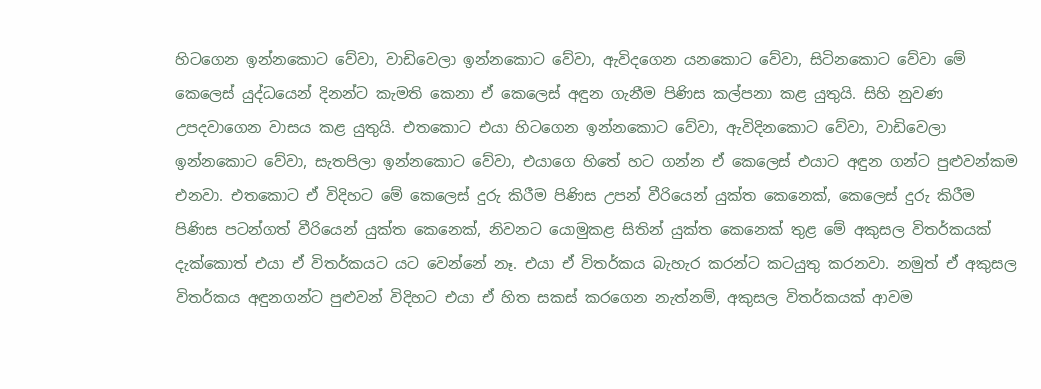හිටගෙන ඉන්නකොට වේවා, වාඩිවෙලා ඉන්නකොට වේවා, ඇවිදගෙන යනකොට වේවා, සිටිනකොට වේවා මේ කෙලෙස් යුද්ධයෙන් දිනන්ට කැමති කෙනා ඒ කෙලෙස් අඳුන ගැනීම පිණිස කල්පනා කළ යුතුයි. සිහි නුවණ උපදවාගෙන වාසය කළ යුතුයි. එතකොට එයා හිටගෙන ඉන්නකොට වේවා, ඇවිදිනකොට වේවා, වාඩිවෙලා ඉන්නකොට වේවා, සැතපිලා ඉන්නකොට වේවා, එයාගෙ හිතේ හට ගන්න ඒ කෙලෙස් එයාට අඳුන ගන්ට පුළුවන්කම එනවා. එතකොට ඒ විදිහට මේ කෙලෙස් දුරු කිරීම පිණිස උපන් වීරියෙන් යුක්ත කෙනෙක්, කෙලෙස් දුරු කිරීම පිණිස පටන්ගත් වීරියෙන් යුක්ත කෙනෙක්, නිවනට යොමුකළ සිතින් යුක්ත කෙනෙක් තුළ මේ අකුසල විතර්කයක් දැක්කොත් එයා ඒ විතර්කයට යට වෙන්නේ නෑ. එයා ඒ විතර්කය බැහැර කරන්ට කටයුතු කරනවා. නමුත් ඒ අකුසල විතර්කය අඳුනගන්ට පුළුවන් විදිහට එයා ඒ හිත සකස් කරගෙන නැත්නම්, අකුසල විතර්කයක් ආවම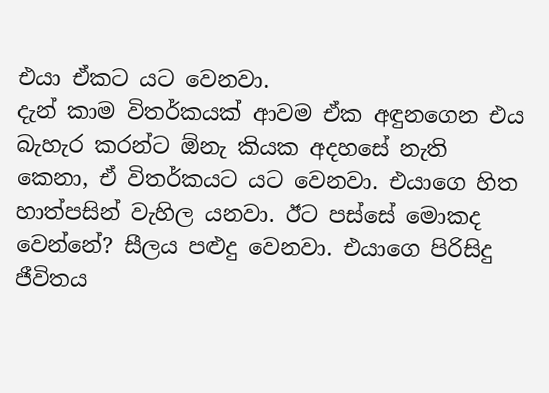එයා ඒකට යට වෙනවා.
දැන් කාම විතර්කයක් ආවම ඒක අඳුනගෙන එය බැහැර කරන්ට ඕනැ කියක අදහසේ නැති කෙනා, ඒ විතර්කයට යට වෙනවා. එයාගෙ හිත හාත්පසින් වැහිල යනවා. ඊට පස්සේ මොකද වෙන්නේ? සීලය පළුදු වෙනවා. එයාගෙ පිරිසිදු ජීවිතය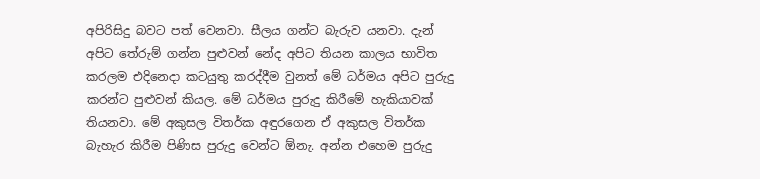අපිරිසිදු බවට පත් වෙනවා. සීලය ගන්ට බැරුව යනවා. දැන් අපිට තේරුම් ගන්න පුළුවන් නේද අපිට තියන කාලය භාවිත කරලම එදිනෙදා කටයුතු කරද්දීම වුනත් මේ ධර්මය අපිට පුරුදු කරන්ට පුළුවන් කියල. මේ ධර්මය පුරුදු කිරීමේ හැකියාවක් තියනවා. මේ අකුසල විතර්ක අඳුරගෙන ඒ අකුසල විතර්ක බැහැර කිරීම පිණිස පුරුදු වෙන්ට ඕනැ. අන්න එහෙම පුරුදු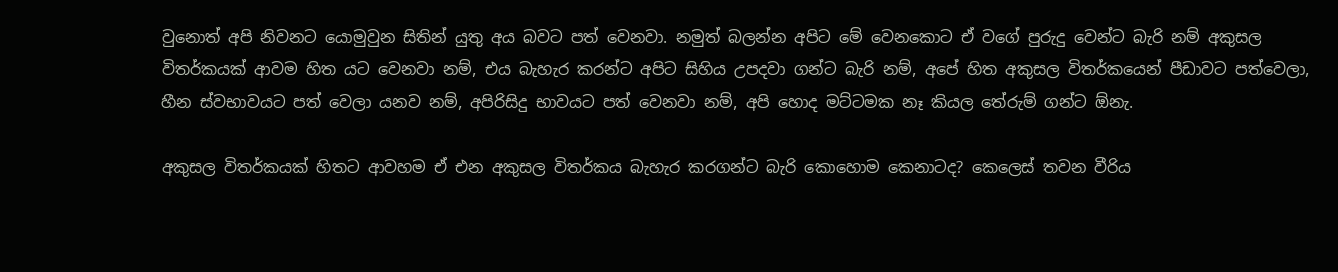වුනොත් අපි නිවනට යොමුවුන සිතින් යුතු අය බවට පත් වෙනවා. නමුත් බලන්න අපිට මේ වෙනකොට ඒ වගේ පුරුදු වෙන්ට බැරි නම් අකුසල විතර්කයක් ආවම හිත යට වෙනවා නම්, එය බැහැර කරන්ට අපිට සිහිය උපදවා ගන්ට බැරි නම්, අපේ හිත අකුසල විතර්කයෙන් පීඩාවට පත්වෙලා, හීන ස්වභාවයට පත් වෙලා යනව නම්, අපිරිසිදු භාවයට පත් වෙනවා නම්, අපි හොද මට්ටමක නෑ කියල තේරුම් ගන්ට ඕනැ.

අකුසල විතර්කයක් හිතට ආවහම ඒ එන අකුසල විතර්කය බැහැර කරගන්ට බැරි කොහොම කෙනාටද? කෙලෙස් තවන වීරිය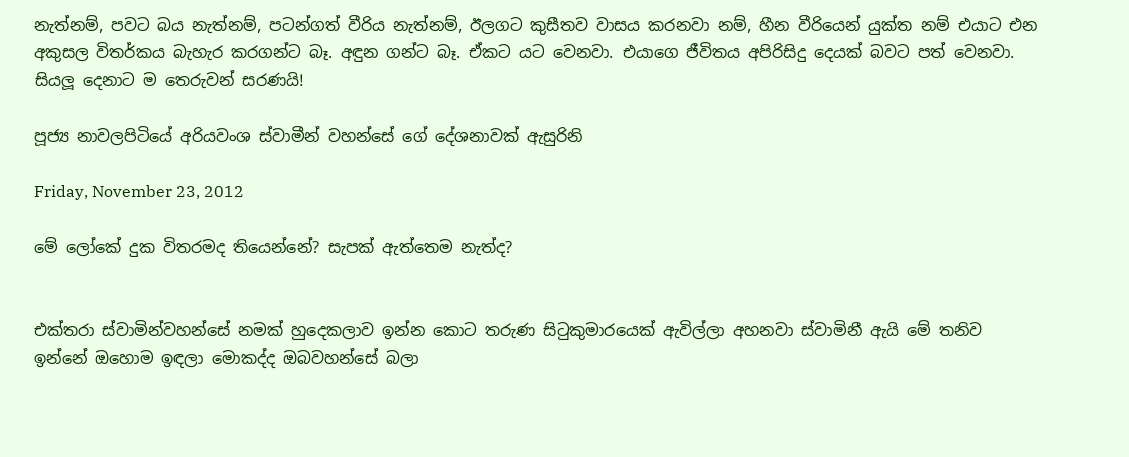නැත්නම්, පවට බය නැත්නම්, පටන්ගත් වීරිය නැත්නම්, ඊලගට කුසීතව වාසය කරනවා නම්, හීන වීරියෙන් යුක්ත නම් එයාට එන අකුසල විතර්කය බැහැර කරගන්ට බෑ. අඳුන ගන්ට බෑ. ඒකට යට වෙනවා. එයාගෙ ජීවිතය අපිරිසිදු දෙයක් බවට පත් වෙනවා.
සියලූ දෙනාට ම තෙරුවන් සරණයි!

පූජ්‍ය නාවලපිටියේ අරියවංශ ස්වාමීන් වහන්සේ ගේ දේශනාවක් ඇසුරිනි

Friday, November 23, 2012

මේ ලෝකේ දුක විතරමද තියෙන්නේ? සැපක් ඇත්තෙම නැත්ද?


එක්තරා ස්වාමින්වහන්සේ නමක් හුදෙකලාව ඉන්න කොට තරුණ සිටුකුමාරයෙක් ඇවිල්ලා අහනවා ස්වාමිනී ඇයි මේ තනිව ඉන්නේ ඔහොම ඉඳලා මොකද්ද ඔබවහන්සේ බලා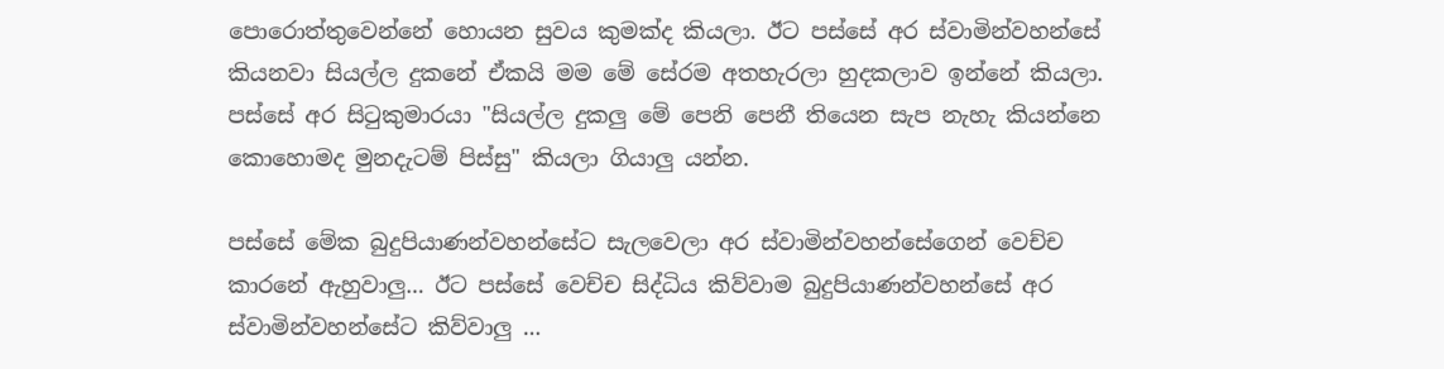පොරොත්තුවෙන්නේ හොයන සුවය කුමක්ද කියලා. ඊට පස්සේ අර ස්වාමින්වහන්සේ කියනවා සියල්ල දුකනේ ඒකයි මම මේ සේරම අතහැරලා හුදකලාව ඉන්නේ කියලා. පස්සේ අර සිටුකුමාරයා "සියල්ල දුකලු මේ පෙනි පෙනී තියෙන සැප නැහැ කියන්නෙ කොහොමද මුනදැටම් පිස්සු" කියලා ගියාලු යන්න.

පස්සේ මේක බුදුපියාණන්වහන්සේට සැලවෙලා අර ස්වාමින්වහන්සේගෙන් වෙච්ච කාරනේ ඇහුවාලු... ඊට පස්සේ වෙච්ච සිද්ධිය කිව්වාම බුදුපියාණන්වහන්සේ අර ස්වාමින්වහන්සේට කිව්වාලු ...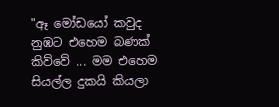"ඈ මෝඩයෝ කවුද නුඹට එහෙම බණක් කිව්වේ ... මම එහෙම සියල්ල දුකයි කියලා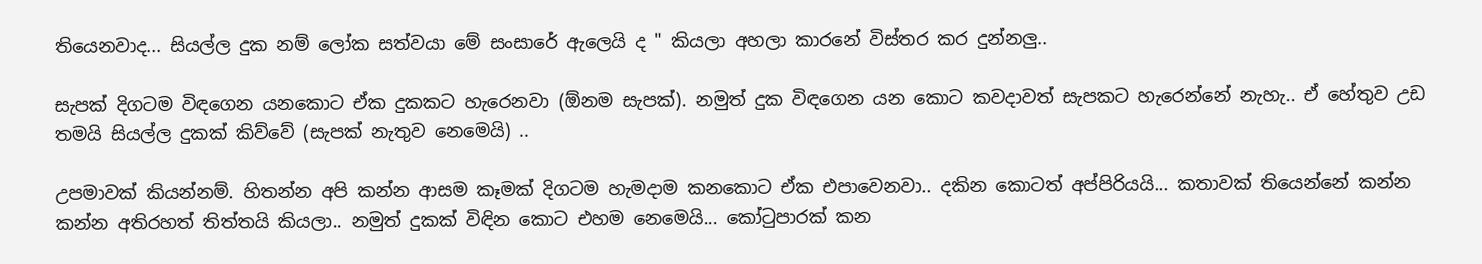තියෙනවාද... සියල්ල දුක නම් ලෝක සත්වයා මේ සංසාරේ ඇලෙයි ද " කියලා අහලා කාරනේ විස්තර කර දුන්නලු..

සැපක් දිගටම විඳගෙන යනකොට ඒක දුකකට හැරෙනවා (ඕනම සැපක්). නමුත් දුක විඳගෙන යන කොට කවදාවත් සැපකට හැරෙන්නේ නැහැ.. ඒ හේතුව උඩ තමයි සියල්ල දුකක් කිව්වේ (සැපක් නැතුව නෙමෙයි) ..

උපමාවක් කියන්නම්. හිතන්න අපි කන්න ආසම කෑමක් දිගටම හැමදාම කනකොට ඒක එපාවෙනවා.. දකින කොටත් අප්පිරියයි... කතාවක් තියෙන්නේ කන්න කන්න අතිරහත් තිත්තයි කියලා.. නමුත් දුකක් විඳින කොට එහම නෙමෙයි... කෝටුපාරක් කන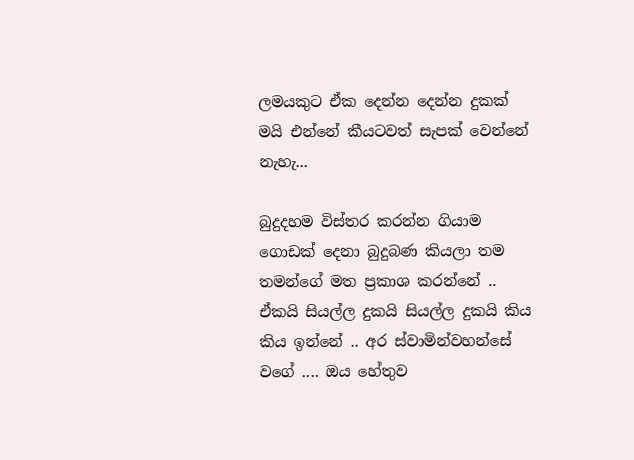ලමයකුට ඒක දෙන්න දෙන්න දුකක් මයි එන්නේ කීයටවත් සැපක් වෙන්නේ නැහැ...

බුදුදහම විස්තර කරන්න ගියාම ගොඩක් දෙනා බුදුබණ කියලා තම තමන්ගේ මත ප්‍රකාශ කරන්නේ .. ඒකයි සියල්ල දුකයි සියල්ල දුකයි කිය කිය ඉන්නේ .. අර ස්වාමින්වහන්සේ වගේ .... ඔය හේතුව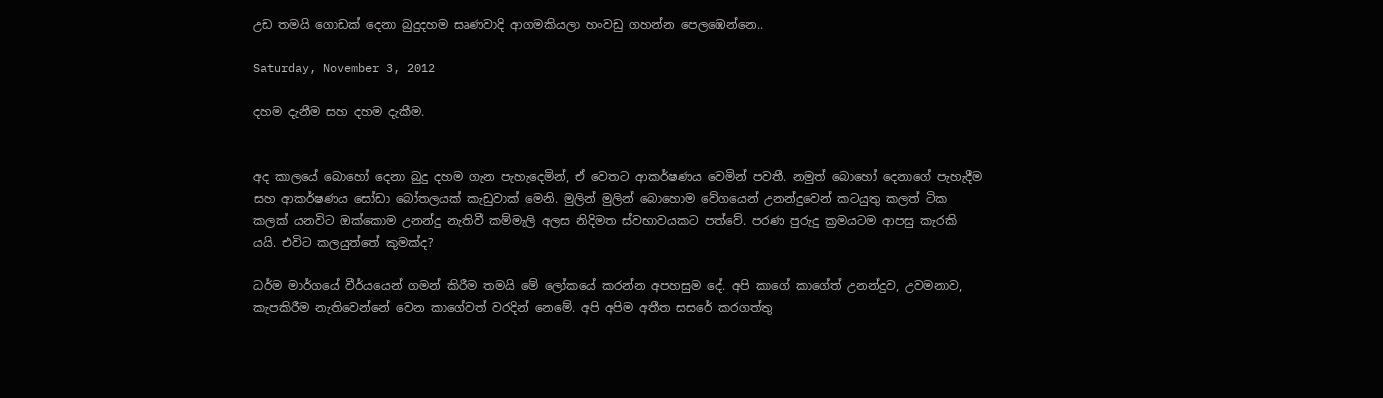උඩ තමයි ගොඩක් දෙනා බුදුදහම සෘණවාදි ආගමකියලා හංවඩු ගහන්න පෙලඹෙන්නෙ..

Saturday, November 3, 2012

දහම දැනීම සහ දහම දැකීම.


අද කාලයේ බොහෝ දෙනා බුදු දහම ගැන පැහැදෙමින්, ඒ වෙතට ආකර්ෂණය වෙමින් පවතී. නමුත් බොහෝ දෙනාගේ පැහැදීම සහ ආකර්ෂණය සෝඩා බෝතලයක් කැඩුවාක් මෙනි. මුලින් මුලින් බොහොම වේගයෙන් උනන්දුවෙන් කටයුතු කලත් ටික කලක් යනවිට ඔක්කොම උනන්දු නැතිවී කම්මැලි අලස නිදිමත ස්වභාවයකට පත්වේ. පරණ පුරුදු ක්‍රමයටම ආපසු කැරකි යයි. එවිට කලයුත්තේ කුමක්ද?

ධර්ම මාර්ගයේ වීර්යයෙන් ගමන් කිරීම තමයි මේ ලෝකයේ කරන්න අපහසුම දේ. අපි කාගේ කාගේත් උනන්දුව, උවමනාව, කැපකිරීම නැතිවෙන්නේ වෙන කාගේවත් වරදින් නෙමේ. අපි අපිම අතීත සසරේ කරගත්තු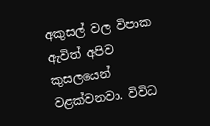අකුසල් වල විපාක ඇවිත් අපිව කුසලයෙන් වළක්වනවා. විවිධ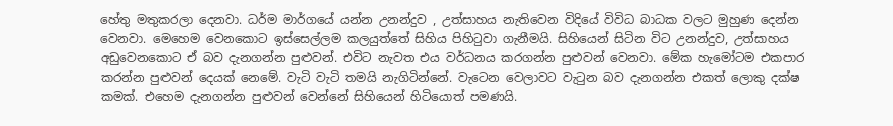හේතු මතුකරලා දෙනවා. ධර්ම මාර්ගයේ යන්න උනන්දුව , උත්සාහය නැතිවෙන විදියේ විවිධ බාධක වලට මුහුණ දෙන්න වෙනවා. මෙහෙම වෙනකොට ඉස්සෙල්ලම කලයුත්තේ සිහිය පිහිටුවා ගැනීමයි. සිහියෙන් සිටින විට උනන්දුව, උත්සාහය අඩුවෙනකොට ඒ බව දැනගන්න පුළුවන්. එවිට නැවත එය වර්ධනය කරගන්න පුළුවන් වෙනවා. මේක හැමෝටම එකපාර කරන්න පුළුවන් දෙයක් නෙමේ. වැටි වැටි තමයි නැගිටින්නේ. වැටෙන වෙලාවට වැටුන බව දැනගන්න එකත් ලොකු දක්ෂ කමක්. එහෙම දැනගන්න පුළුවන් වෙන්නේ සිහියෙන් හිටියොත් පමණයි.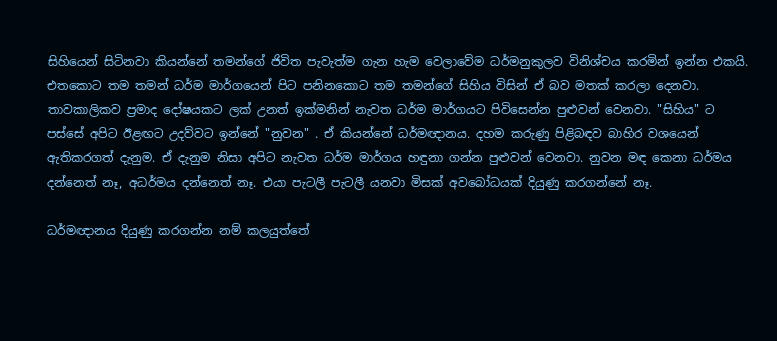සිහියෙන් සිටිනවා කියන්නේ තමන්ගේ ජිවිත පැවැත්ම ගැන හැම වෙලාවේම ධර්මනුකුලව විනිශ්චය කරමින් ඉන්න එකයි. එතකොට තම තමන් ධර්ම මාර්ගයෙන් පිට පනිනකොට තම තමන්ගේ සිහිය විසින් ඒ බව මතක් කරලා දෙනවා. තාවකාලිකව ප්‍රමාද දෝෂයකට ලක් උනත් ඉක්මනින් නැවත ධර්ම මාර්ගයට පිවිසෙන්න පුළුවන් වෙනවා. "සිහිය" ට පස්සේ අපිට ඊළඟට උදව්වට ඉන්නේ "නුවන" . ඒ කියන්නේ ධර්මඥානය. දහම කරුණු පිළිබඳව බාහිර වශයෙන් ඇතිකරගත් දැනුම. ඒ දැනුම නිසා අපිට නැවත ධර්ම මාර්ගය හඳුනා ගන්න පුළුවන් වෙනවා. නුවන මඳ කෙනා ධර්මය දන්නෙත් නෑ, අධර්මය දන්නෙත් නෑ. එයා පැටලී පැටලී යනවා මිසක් අවබෝධයක් දියුණු කරගන්නේ නෑ.

ධර්මඥානය දියුණු කරගන්න නම් කලයුත්තේ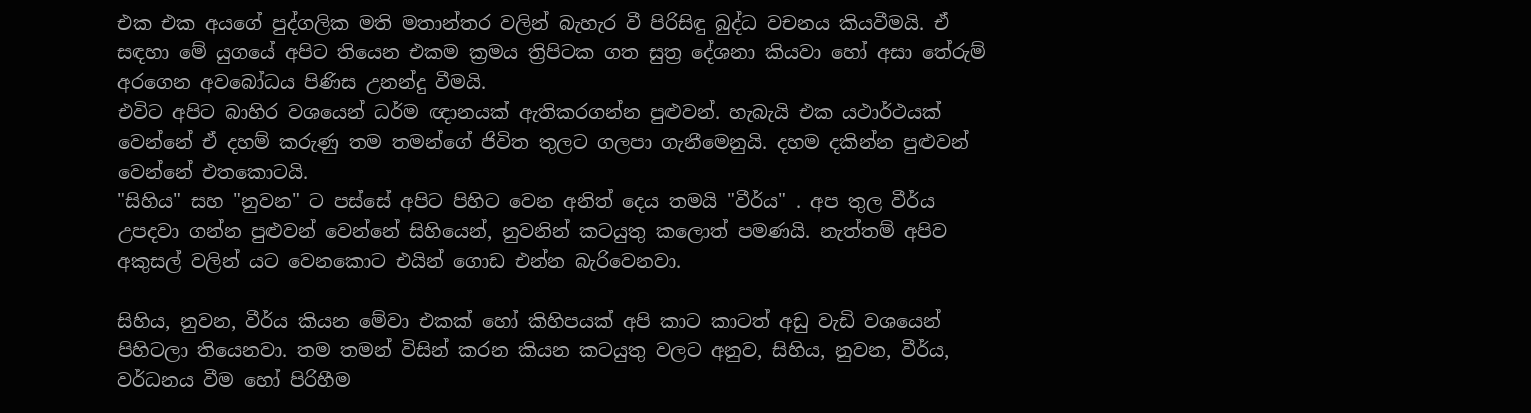එක එක අයගේ පුද්ගලික මති මතාන්තර වලින් බැහැර වී පිරිසිඳු බුද්ධ වචනය කියවීමයි. ඒ සඳහා මේ යුගයේ අපිට තියෙන එකම ක්‍රමය ත්‍රිපිටක ගත සුත්‍ර දේශනා කියවා හෝ අසා තේරුම් අරගෙන අවබෝධය පිණිස උනන්දු වීමයි.
එවිට අපිට බාහිර වශයෙන් ධර්ම ඥානයක් ඇතිකරගන්න පුළුවන්. හැබැයි එක යථාර්ථයක් වෙන්නේ ඒ දහම් කරුණු තම තමන්ගේ ජිවිත තුලට ගලපා ගැනීමෙනුයි. දහම දකින්න පුළුවන් වෙන්නේ එතකොටයි.
"සිහිය" සහ "නුවන" ට පස්සේ අපිට පිහිට වෙන අනිත් දෙය තමයි "වීර්ය" . අප තුල වීර්ය උපදවා ගන්න පුළුවන් වෙන්නේ සිහියෙන්, නුවනින් කටයුතු කලොත් පමණයි. නැත්තම් අපිව අකුසල් වලින් යට වෙනකොට එයින් ගොඩ එන්න බැරිවෙනවා.

සිහිය, නුවන, වීර්ය කියන මේවා එකක් හෝ කිහිපයක් අපි කාට කාටත් අඩු වැඩි වශයෙන් පිහිටලා තියෙනවා. තම තමන් විසින් කරන කියන කටයුතු වලට අනුව, සිහිය, නුවන, වීර්ය,  වර්ධනය වීම හෝ පිරිහීම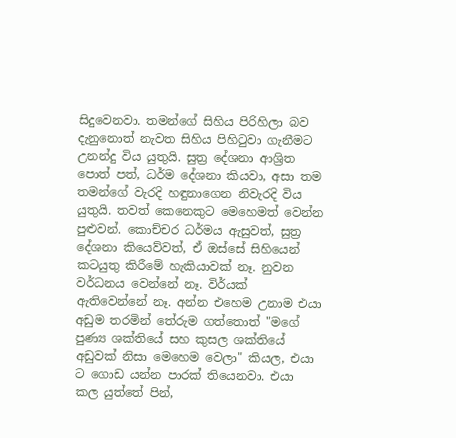සිදුවෙනවා. තමන්ගේ සිහිය පිරිහිලා බව දැනුනොත් නැවත සිහිය පිහිටුවා ගැනීමට උනන්දු විය යුතුයි. සුත්‍ර දේශනා ආශ්‍රිත පොත් පත්, ධර්ම දේශනා කියවා, අසා තම තමන්ගේ වැරදි හඳුනාගෙන නිවැරදි විය යුතුයි. තවත් කෙනෙකුට මෙහෙමත් වෙන්න පුළුවන්. කොච්චර ධර්මය ඇසුවත්, සුත්‍ර දේශනා කියෙව්වත්, ඒ ඔස්සේ සිහියෙන් කටයුතු කිරීමේ හැකියාවක් නෑ. නුවන වර්ධනය වෙන්නේ නෑ. විර්යක් ඇතිවෙන්නේ නෑ. අන්න එහෙම උනාම එයා අඩුම තරමින් තේරුම ගත්තොත් "මගේ පුණ්‍ය ශක්තියේ සහ කුසල ශක්තියේ අඩුවක් නිසා මෙහෙම වෙලා" කියල, එයා ට ගොඩ යන්න පාරක් තියෙනවා. එයා කල යුත්තේ පින්,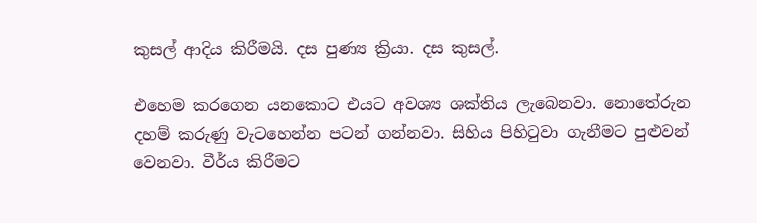කුසල් ආදිය කිරීමයි. දස පුණ්‍ය ක්‍රියා. දස කුසල්.

එහෙම කරගෙන යනකොට එයට අවශ්‍ය ශක්තිය ලැබෙනවා. නොතේරුන දහම් කරුණු වැටහෙන්න පටන් ගන්නවා. සිහිය පිහිටුවා ගැනීමට පුළුවන් වෙනවා. වීර්ය කිරීමට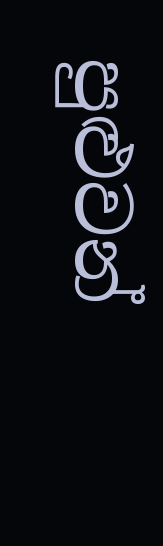පුළුවන්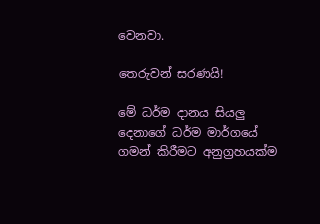වෙනවා.

තෙරුවන් සරණයි!

මේ ධර්ම දානය සියලු දෙනාගේ ධර්ම මාර්ගයේ ගමන් කිරීමට අනුග්‍රහයක්ම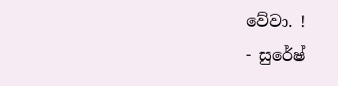වේවා. !
- සුරේෂ්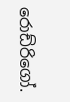රොඩ්රිගෝ.